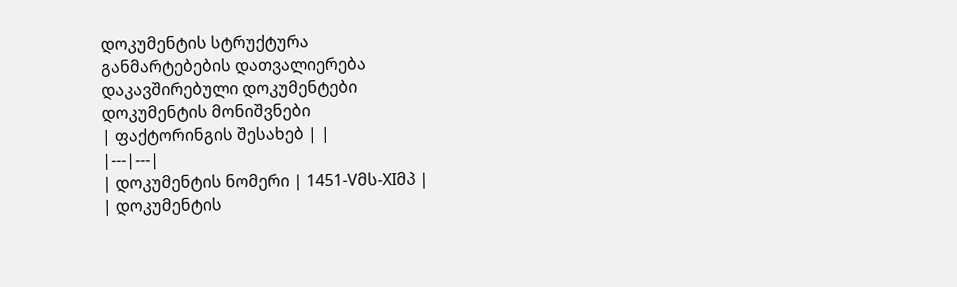დოკუმენტის სტრუქტურა
განმარტებების დათვალიერება
დაკავშირებული დოკუმენტები
დოკუმენტის მონიშვნები
| ფაქტორინგის შესახებ | |
|---|---|
| დოკუმენტის ნომერი | 1451-Vმს-XIმპ |
| დოკუმენტის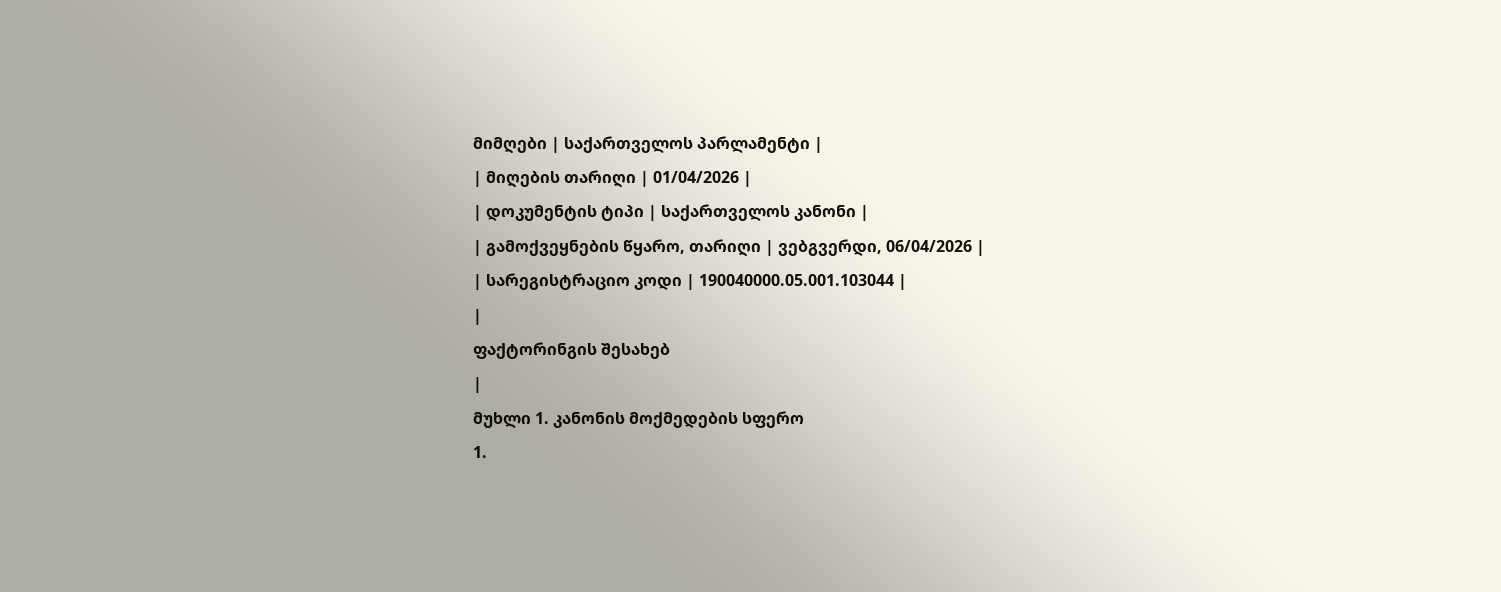მიმღები | საქართველოს პარლამენტი |
| მიღების თარიღი | 01/04/2026 |
| დოკუმენტის ტიპი | საქართველოს კანონი |
| გამოქვეყნების წყარო, თარიღი | ვებგვერდი, 06/04/2026 |
| სარეგისტრაციო კოდი | 190040000.05.001.103044 |
|
ფაქტორინგის შესახებ
|
მუხლი 1. კანონის მოქმედების სფერო
1.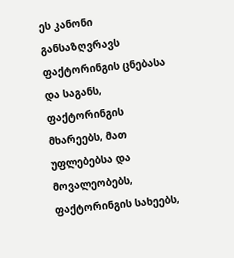ეს კანონი განსაზღვრავს ფაქტორინგის ცნებასა და საგანს, ფაქტორინგის მხარეებს, მათ უფლებებსა და მოვალეობებს, ფაქტორინგის სახეებს,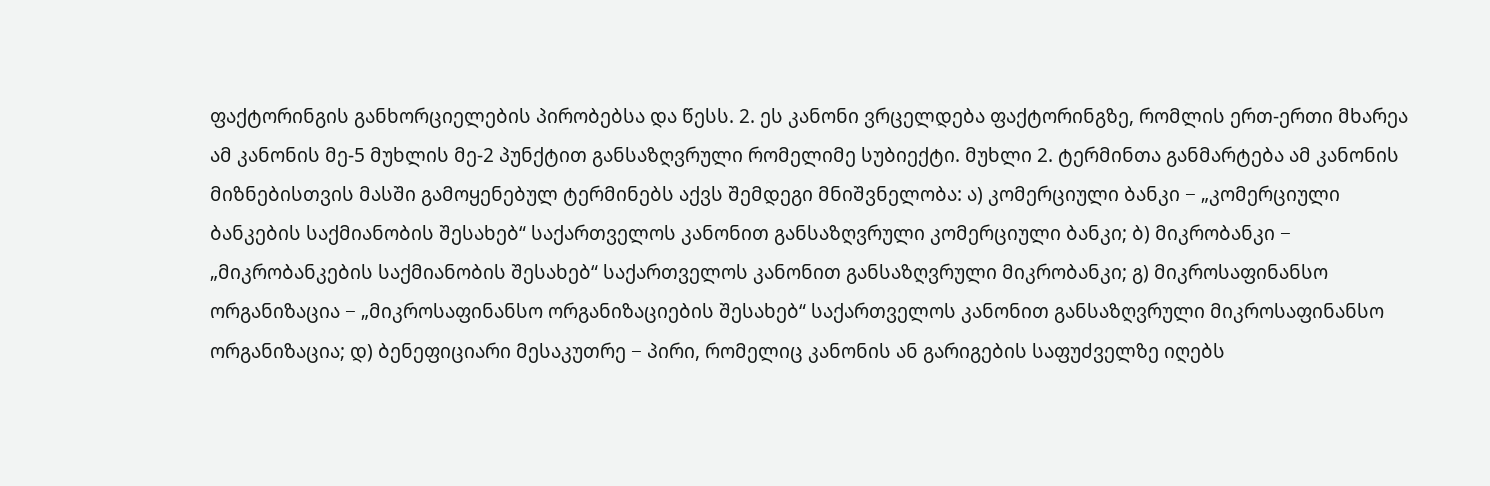ფაქტორინგის განხორციელების პირობებსა და წესს. 2. ეს კანონი ვრცელდება ფაქტორინგზე, რომლის ერთ-ერთი მხარეა ამ კანონის მე-5 მუხლის მე-2 პუნქტით განსაზღვრული რომელიმე სუბიექტი. მუხლი 2. ტერმინთა განმარტება ამ კანონის მიზნებისთვის მასში გამოყენებულ ტერმინებს აქვს შემდეგი მნიშვნელობა: ა) კომერციული ბანკი − „კომერციული ბანკების საქმიანობის შესახებ“ საქართველოს კანონით განსაზღვრული კომერციული ბანკი; ბ) მიკრობანკი − „მიკრობანკების საქმიანობის შესახებ“ საქართველოს კანონით განსაზღვრული მიკრობანკი; გ) მიკროსაფინანსო ორგანიზაცია − „მიკროსაფინანსო ორგანიზაციების შესახებ“ საქართველოს კანონით განსაზღვრული მიკროსაფინანსო ორგანიზაცია; დ) ბენეფიციარი მესაკუთრე − პირი, რომელიც კანონის ან გარიგების საფუძველზე იღებს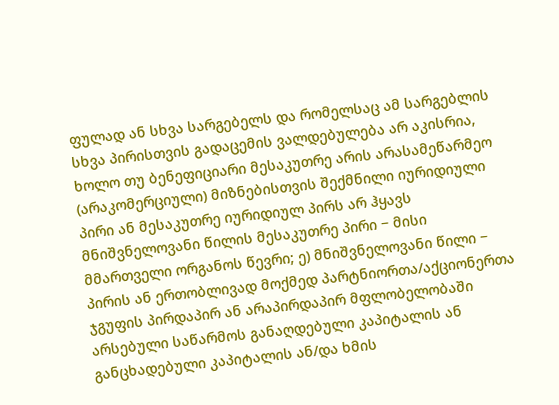ფულად ან სხვა სარგებელს და რომელსაც ამ სარგებლის სხვა პირისთვის გადაცემის ვალდებულება არ აკისრია, ხოლო თუ ბენეფიციარი მესაკუთრე არის არასამეწარმეო (არაკომერციული) მიზნებისთვის შექმნილი იურიდიული პირი ან მესაკუთრე იურიდიულ პირს არ ჰყავს მნიშვნელოვანი წილის მესაკუთრე პირი − მისი მმართველი ორგანოს წევრი; ე) მნიშვნელოვანი წილი − პირის ან ერთობლივად მოქმედ პარტნიორთა/აქციონერთა ჯგუფის პირდაპირ ან არაპირდაპირ მფლობელობაში არსებული საწარმოს განაღდებული კაპიტალის ან განცხადებული კაპიტალის ან/და ხმის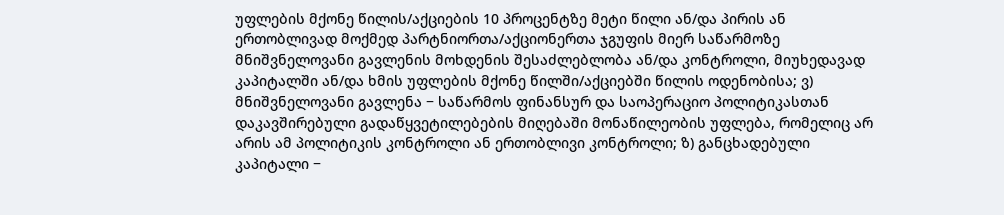უფლების მქონე წილის/აქციების 10 პროცენტზე მეტი წილი ან/და პირის ან ერთობლივად მოქმედ პარტნიორთა/აქციონერთა ჯგუფის მიერ საწარმოზე მნიშვნელოვანი გავლენის მოხდენის შესაძლებლობა ან/და კონტროლი, მიუხედავად კაპიტალში ან/და ხმის უფლების მქონე წილში/აქციებში წილის ოდენობისა; ვ) მნიშვნელოვანი გავლენა − საწარმოს ფინანსურ და საოპერაციო პოლიტიკასთან დაკავშირებული გადაწყვეტილებების მიღებაში მონაწილეობის უფლება, რომელიც არ არის ამ პოლიტიკის კონტროლი ან ერთობლივი კონტროლი; ზ) განცხადებული კაპიტალი −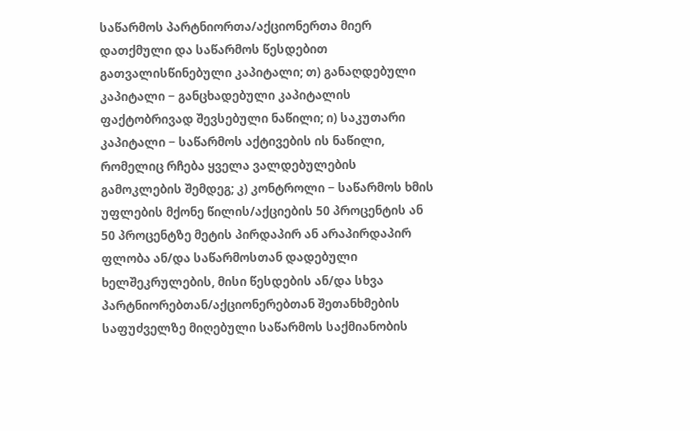საწარმოს პარტნიორთა/აქციონერთა მიერ დათქმული და საწარმოს წესდებით გათვალისწინებული კაპიტალი; თ) განაღდებული კაპიტალი − განცხადებული კაპიტალის ფაქტობრივად შევსებული ნაწილი; ი) საკუთარი კაპიტალი − საწარმოს აქტივების ის ნაწილი, რომელიც რჩება ყველა ვალდებულების გამოკლების შემდეგ; კ) კონტროლი − საწარმოს ხმის უფლების მქონე წილის/აქციების 50 პროცენტის ან 50 პროცენტზე მეტის პირდაპირ ან არაპირდაპირ ფლობა ან/და საწარმოსთან დადებული ხელშეკრულების, მისი წესდების ან/და სხვა პარტნიორებთან/აქციონერებთან შეთანხმების საფუძველზე მიღებული საწარმოს საქმიანობის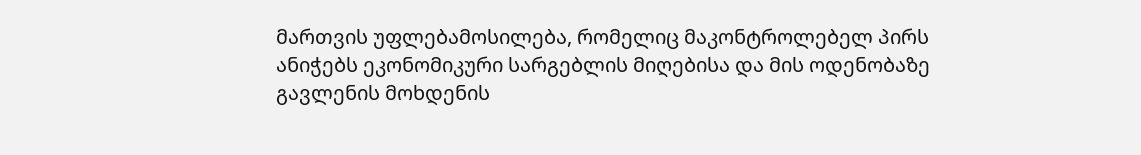მართვის უფლებამოსილება, რომელიც მაკონტროლებელ პირს ანიჭებს ეკონომიკური სარგებლის მიღებისა და მის ოდენობაზე გავლენის მოხდენის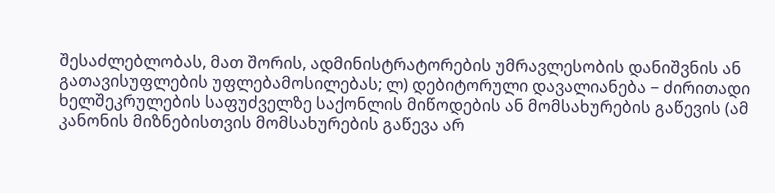შესაძლებლობას, მათ შორის, ადმინისტრატორების უმრავლესობის დანიშვნის ან გათავისუფლების უფლებამოსილებას; ლ) დებიტორული დავალიანება − ძირითადი ხელშეკრულების საფუძველზე საქონლის მიწოდების ან მომსახურების გაწევის (ამ კანონის მიზნებისთვის მომსახურების გაწევა არ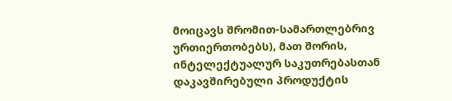მოიცავს შრომით-სამართლებრივ ურთიერთობებს), მათ შორის, ინტელექტუალურ საკუთრებასთან დაკავშირებული პროდუქტის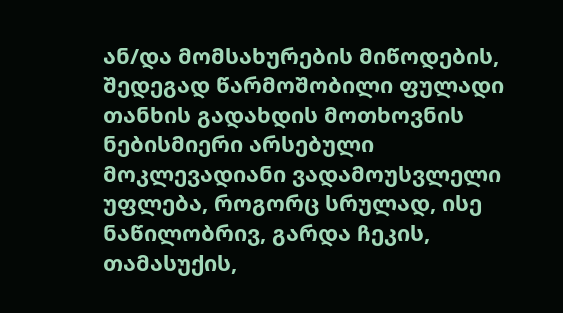ან/და მომსახურების მიწოდების, შედეგად წარმოშობილი ფულადი თანხის გადახდის მოთხოვნის ნებისმიერი არსებული მოკლევადიანი ვადამოუსვლელი უფლება, როგორც სრულად, ისე ნაწილობრივ, გარდა ჩეკის, თამასუქის,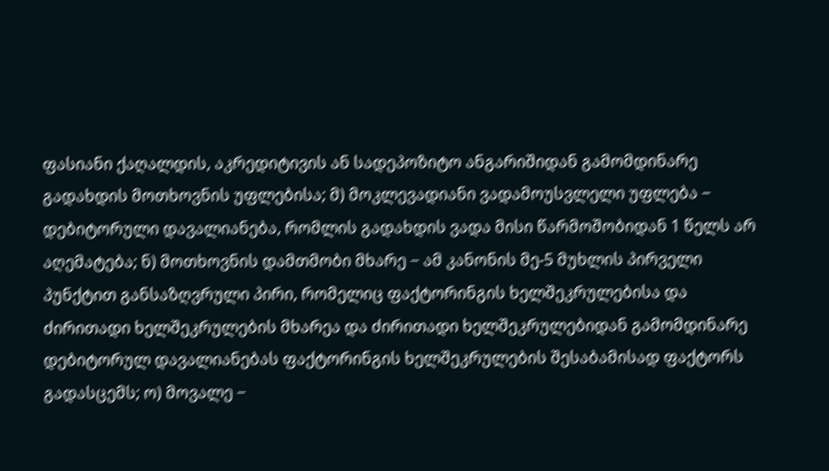ფასიანი ქაღალდის, აკრედიტივის ან სადეპოზიტო ანგარიშიდან გამომდინარე გადახდის მოთხოვნის უფლებისა; მ) მოკლევადიანი ვადამოუსვლელი უფლება − დებიტორული დავალიანება, რომლის გადახდის ვადა მისი წარმოშობიდან 1 წელს არ აღემატება; ნ) მოთხოვნის დამთმობი მხარე − ამ კანონის მე-5 მუხლის პირველი პუნქტით განსაზღვრული პირი, რომელიც ფაქტორინგის ხელშეკრულებისა და ძირითადი ხელშეკრულების მხარეა და ძირითადი ხელშეკრულებიდან გამომდინარე დებიტორულ დავალიანებას ფაქტორინგის ხელშეკრულების შესაბამისად ფაქტორს გადასცემს; ო) მოვალე −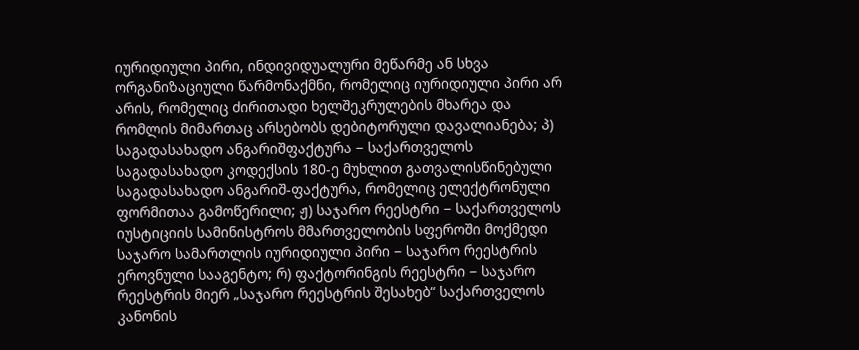იურიდიული პირი, ინდივიდუალური მეწარმე ან სხვა ორგანიზაციული წარმონაქმნი, რომელიც იურიდიული პირი არ არის, რომელიც ძირითადი ხელშეკრულების მხარეა და რომლის მიმართაც არსებობს დებიტორული დავალიანება; პ) საგადასახადო ანგარიშფაქტურა − საქართველოს საგადასახადო კოდექსის 180-ე მუხლით გათვალისწინებული საგადასახადო ანგარიშ-ფაქტურა, რომელიც ელექტრონული ფორმითაა გამოწერილი; ჟ) საჯარო რეესტრი − საქართველოს იუსტიციის სამინისტროს მმართველობის სფეროში მოქმედი საჯარო სამართლის იურიდიული პირი − საჯარო რეესტრის ეროვნული სააგენტო; რ) ფაქტორინგის რეესტრი − საჯარო რეესტრის მიერ „საჯარო რეესტრის შესახებ“ საქართველოს კანონის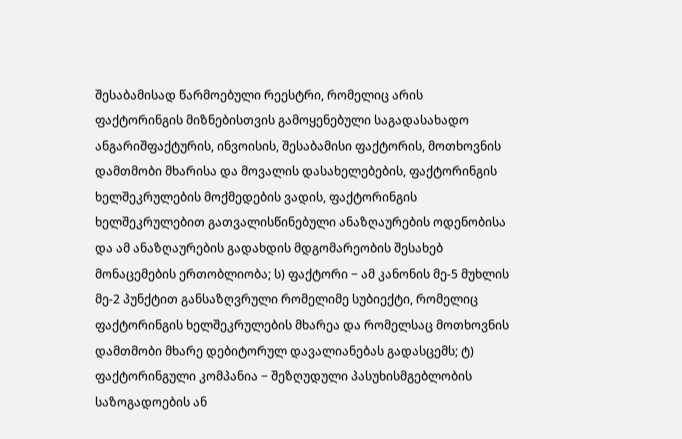შესაბამისად წარმოებული რეესტრი, რომელიც არის ფაქტორინგის მიზნებისთვის გამოყენებული საგადასახადო ანგარიშფაქტურის, ინვოისის, შესაბამისი ფაქტორის, მოთხოვნის დამთმობი მხარისა და მოვალის დასახელებების, ფაქტორინგის ხელშეკრულების მოქმედების ვადის, ფაქტორინგის ხელშეკრულებით გათვალისწინებული ანაზღაურების ოდენობისა და ამ ანაზღაურების გადახდის მდგომარეობის შესახებ მონაცემების ერთობლიობა; ს) ფაქტორი − ამ კანონის მე-5 მუხლის მე-2 პუნქტით განსაზღვრული რომელიმე სუბიექტი, რომელიც ფაქტორინგის ხელშეკრულების მხარეა და რომელსაც მოთხოვნის დამთმობი მხარე დებიტორულ დავალიანებას გადასცემს; ტ) ფაქტორინგული კომპანია − შეზღუდული პასუხისმგებლობის საზოგადოების ან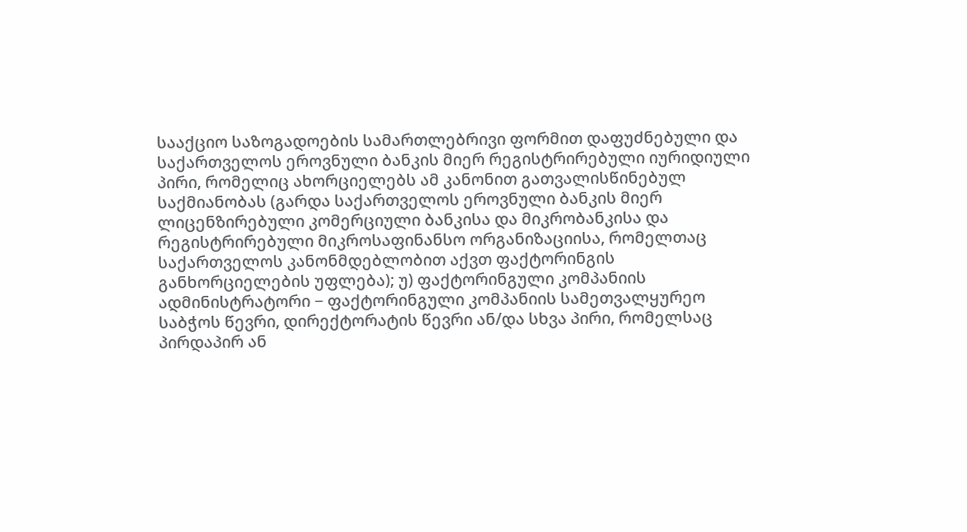სააქციო საზოგადოების სამართლებრივი ფორმით დაფუძნებული და საქართველოს ეროვნული ბანკის მიერ რეგისტრირებული იურიდიული პირი, რომელიც ახორციელებს ამ კანონით გათვალისწინებულ საქმიანობას (გარდა საქართველოს ეროვნული ბანკის მიერ ლიცენზირებული კომერციული ბანკისა და მიკრობანკისა და რეგისტრირებული მიკროსაფინანსო ორგანიზაციისა, რომელთაც საქართველოს კანონმდებლობით აქვთ ფაქტორინგის განხორციელების უფლება); უ) ფაქტორინგული კომპანიის ადმინისტრატორი − ფაქტორინგული კომპანიის სამეთვალყურეო საბჭოს წევრი, დირექტორატის წევრი ან/და სხვა პირი, რომელსაც პირდაპირ ან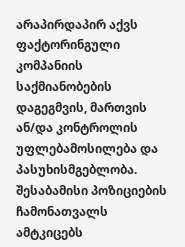არაპირდაპირ აქვს ფაქტორინგული კომპანიის საქმიანობების დაგეგმვის, მართვის ან/და კონტროლის უფლებამოსილება და პასუხისმგებლობა. შესაბამისი პოზიციების ჩამონათვალს ამტკიცებს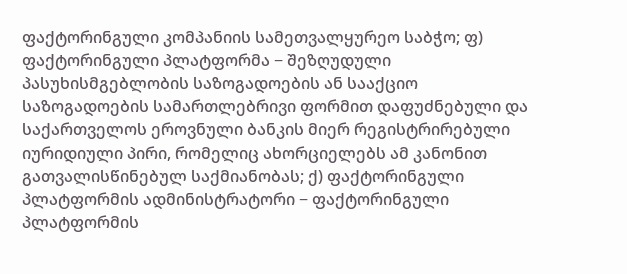ფაქტორინგული კომპანიის სამეთვალყურეო საბჭო; ფ) ფაქტორინგული პლატფორმა − შეზღუდული პასუხისმგებლობის საზოგადოების ან სააქციო საზოგადოების სამართლებრივი ფორმით დაფუძნებული და საქართველოს ეროვნული ბანკის მიერ რეგისტრირებული იურიდიული პირი, რომელიც ახორციელებს ამ კანონით გათვალისწინებულ საქმიანობას; ქ) ფაქტორინგული პლატფორმის ადმინისტრატორი − ფაქტორინგული პლატფორმის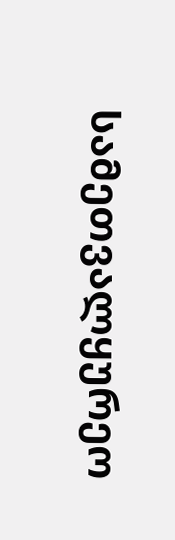სამეთვალყურეო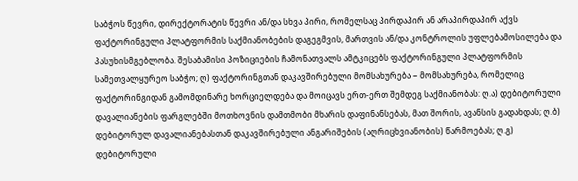საბჭოს წევრი, დირექტორატის წევრი ან/და სხვა პირი, რომელსაც პირდაპირ ან არაპირდაპირ აქვს ფაქტორინგული პლატფორმის საქმიანობების დაგეგმვის, მართვის ან/და კონტროლის უფლებამოსილება და პასუხისმგებლობა. შესაბამისი პოზიციების ჩამონათვალს ამტკიცებს ფაქტორინგული პლატფორმის სამეთვალყურეო საბჭო; ღ) ფაქტორინგთან დაკავშირებული მომსახურება − მომსახურება, რომელიც ფაქტორინგიდან გამომდინარე ხორციელდება და მოიცავს ერთ-ერთ შემდეგ საქმიანობას: ღ.ა) დებიტორული დავალიანების ფარგლებში მოთხოვნის დამთმობი მხარის დაფინანსებას, მათ შორის, ავანსის გადახდას; ღ.ბ) დებიტორულ დავალიანებასთან დაკავშირებული ანგარიშების (აღრიცხვიანობის) წარმოებას; ღ.გ) დებიტორული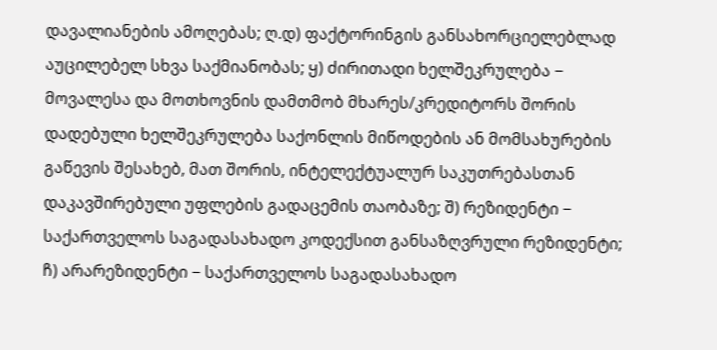დავალიანების ამოღებას; ღ.დ) ფაქტორინგის განსახორციელებლად აუცილებელ სხვა საქმიანობას; ყ) ძირითადი ხელშეკრულება − მოვალესა და მოთხოვნის დამთმობ მხარეს/კრედიტორს შორის დადებული ხელშეკრულება საქონლის მიწოდების ან მომსახურების გაწევის შესახებ, მათ შორის, ინტელექტუალურ საკუთრებასთან დაკავშირებული უფლების გადაცემის თაობაზე; შ) რეზიდენტი − საქართველოს საგადასახადო კოდექსით განსაზღვრული რეზიდენტი; ჩ) არარეზიდენტი − საქართველოს საგადასახადო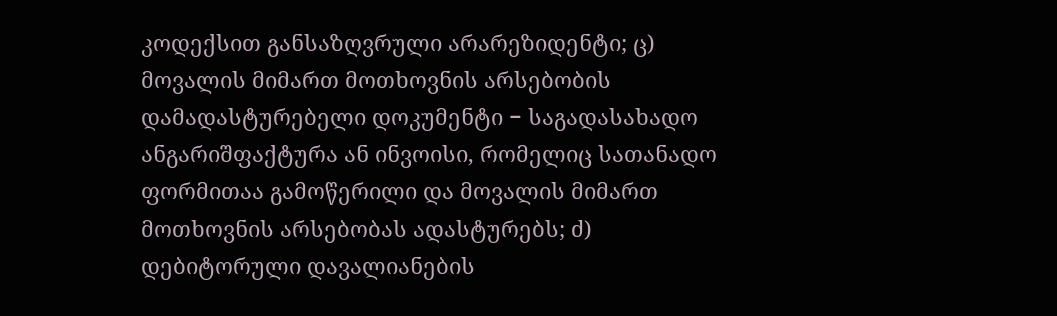კოდექსით განსაზღვრული არარეზიდენტი; ც) მოვალის მიმართ მოთხოვნის არსებობის დამადასტურებელი დოკუმენტი − საგადასახადო ანგარიშფაქტურა ან ინვოისი, რომელიც სათანადო ფორმითაა გამოწერილი და მოვალის მიმართ მოთხოვნის არსებობას ადასტურებს; ძ) დებიტორული დავალიანების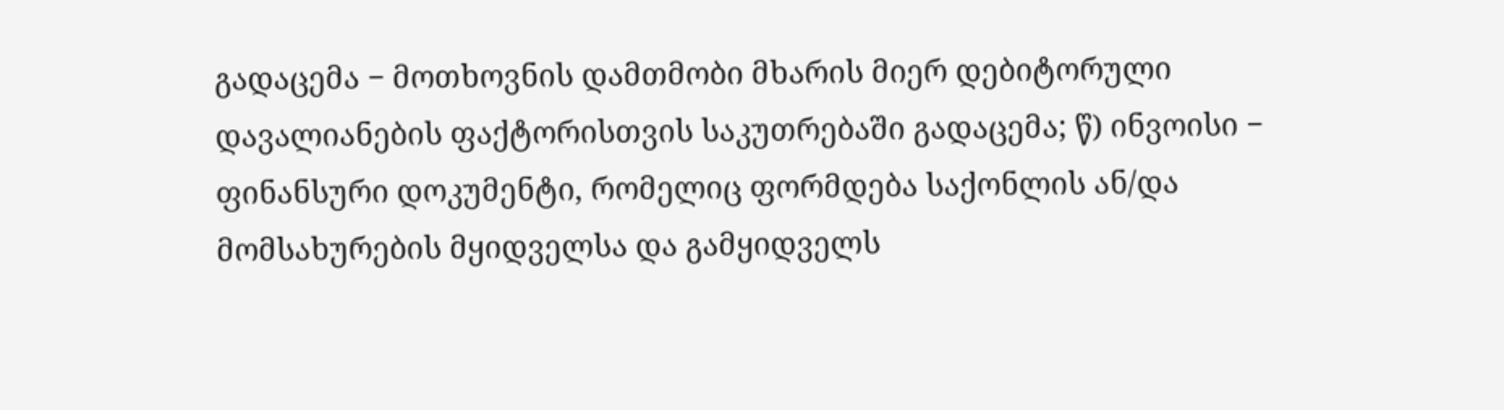გადაცემა − მოთხოვნის დამთმობი მხარის მიერ დებიტორული დავალიანების ფაქტორისთვის საკუთრებაში გადაცემა; წ) ინვოისი − ფინანსური დოკუმენტი, რომელიც ფორმდება საქონლის ან/და მომსახურების მყიდველსა და გამყიდველს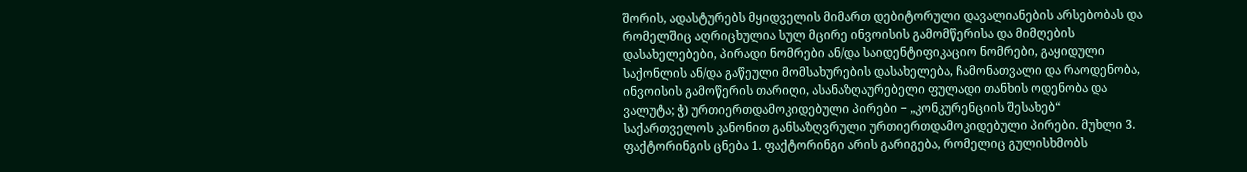შორის, ადასტურებს მყიდველის მიმართ დებიტორული დავალიანების არსებობას და რომელშიც აღრიცხულია სულ მცირე ინვოისის გამომწერისა და მიმღების დასახელებები, პირადი ნომრები ან/და საიდენტიფიკაციო ნომრები, გაყიდული საქონლის ან/და გაწეული მომსახურების დასახელება, ჩამონათვალი და რაოდენობა, ინვოისის გამოწერის თარიღი, ასანაზღაურებელი ფულადი თანხის ოდენობა და ვალუტა; ჭ) ურთიერთდამოკიდებული პირები − „კონკურენციის შესახებ“ საქართველოს კანონით განსაზღვრული ურთიერთდამოკიდებული პირები. მუხლი 3. ფაქტორინგის ცნება 1. ფაქტორინგი არის გარიგება, რომელიც გულისხმობს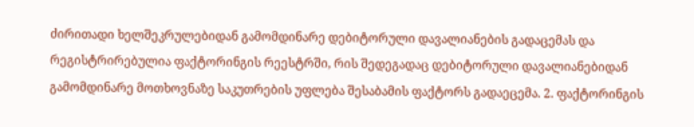ძირითადი ხელშეკრულებიდან გამომდინარე დებიტორული დავალიანების გადაცემას და რეგისტრირებულია ფაქტორინგის რეესტრში, რის შედეგადაც დებიტორული დავალიანებიდან გამომდინარე მოთხოვნაზე საკუთრების უფლება შესაბამის ფაქტორს გადაეცემა. 2. ფაქტორინგის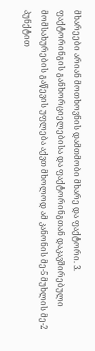მხარეები არიან მოთხოვნის დამთმობი მხარე და ფაქტორი. 3. ფაქტორინგის განხორციელებისა და ფაქტორინგთან დაკავშირებული მომსახურების გაწევის უფლება აქვთ მხოლოდ ამ კანონის მე-5 მუხლის მე-2 პუნქტით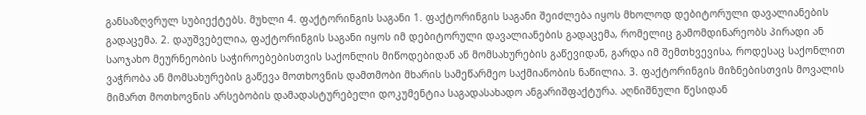განსაზღვრულ სუბიექტებს. მუხლი 4. ფაქტორინგის საგანი 1. ფაქტორინგის საგანი შეიძლება იყოს მხოლოდ დებიტორული დავალიანების გადაცემა. 2. დაუშვებელია, ფაქტორინგის საგანი იყოს იმ დებიტორული დავალიანების გადაცემა, რომელიც გამომდინარეობს პირადი ან საოჯახო მეურნეობის საჭიროებებისთვის საქონლის მიწოდებიდან ან მომსახურების გაწევიდან, გარდა იმ შემთხვევისა, როდესაც საქონლით ვაჭრობა ან მომსახურების გაწევა მოთხოვნის დამთმობი მხარის სამეწარმეო საქმიანობის ნაწილია. 3. ფაქტორინგის მიზნებისთვის მოვალის მიმართ მოთხოვნის არსებობის დამადასტურებელი დოკუმენტია საგადასახადო ანგარიშფაქტურა. აღნიშნული წესიდან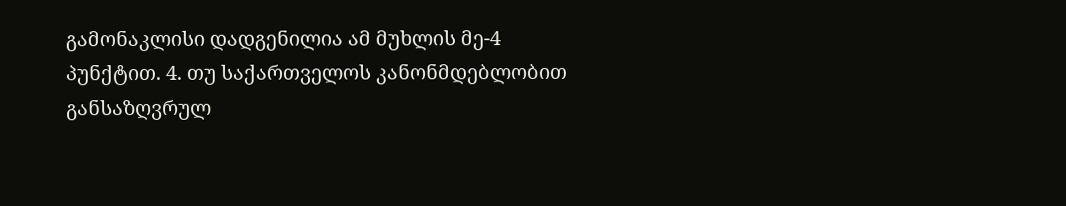გამონაკლისი დადგენილია ამ მუხლის მე-4 პუნქტით. 4. თუ საქართველოს კანონმდებლობით განსაზღვრულ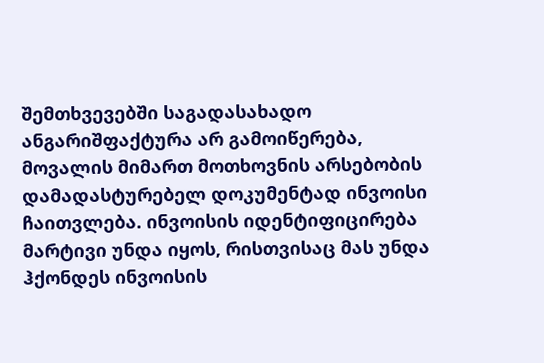შემთხვევებში საგადასახადო ანგარიშფაქტურა არ გამოიწერება, მოვალის მიმართ მოთხოვნის არსებობის დამადასტურებელ დოკუმენტად ინვოისი ჩაითვლება. ინვოისის იდენტიფიცირება მარტივი უნდა იყოს, რისთვისაც მას უნდა ჰქონდეს ინვოისის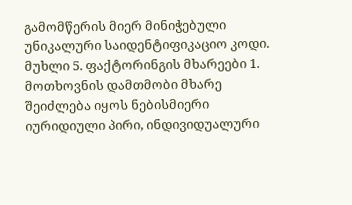გამომწერის მიერ მინიჭებული უნიკალური საიდენტიფიკაციო კოდი. მუხლი 5. ფაქტორინგის მხარეები 1. მოთხოვნის დამთმობი მხარე შეიძლება იყოს ნებისმიერი იურიდიული პირი, ინდივიდუალური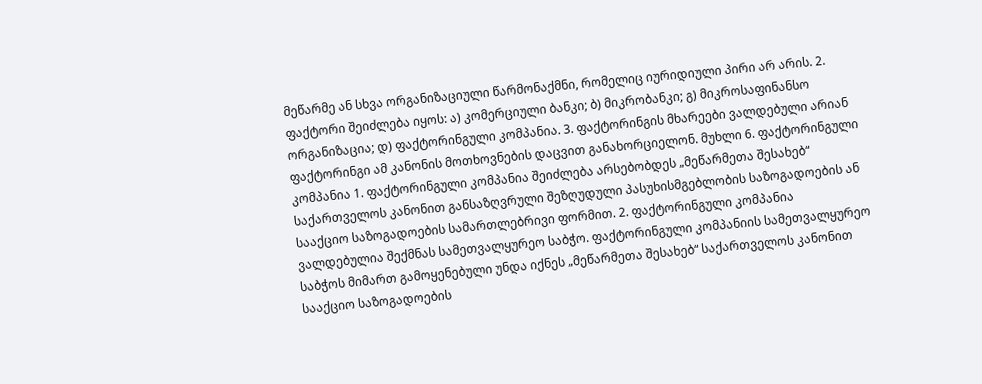მეწარმე ან სხვა ორგანიზაციული წარმონაქმნი, რომელიც იურიდიული პირი არ არის. 2. ფაქტორი შეიძლება იყოს: ა) კომერციული ბანკი; ბ) მიკრობანკი; გ) მიკროსაფინანსო ორგანიზაცია; დ) ფაქტორინგული კომპანია. 3. ფაქტორინგის მხარეები ვალდებული არიან ფაქტორინგი ამ კანონის მოთხოვნების დაცვით განახორციელონ. მუხლი 6. ფაქტორინგული კომპანია 1. ფაქტორინგული კომპანია შეიძლება არსებობდეს „მეწარმეთა შესახებ“ საქართველოს კანონით განსაზღვრული შეზღუდული პასუხისმგებლობის საზოგადოების ან სააქციო საზოგადოების სამართლებრივი ფორმით. 2. ფაქტორინგული კომპანია ვალდებულია შექმნას სამეთვალყურეო საბჭო. ფაქტორინგული კომპანიის სამეთვალყურეო საბჭოს მიმართ გამოყენებული უნდა იქნეს „მეწარმეთა შესახებ“ საქართველოს კანონით სააქციო საზოგადოების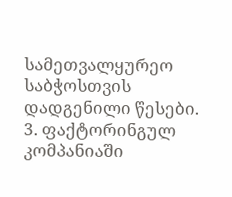სამეთვალყურეო საბჭოსთვის დადგენილი წესები. 3. ფაქტორინგულ კომპანიაში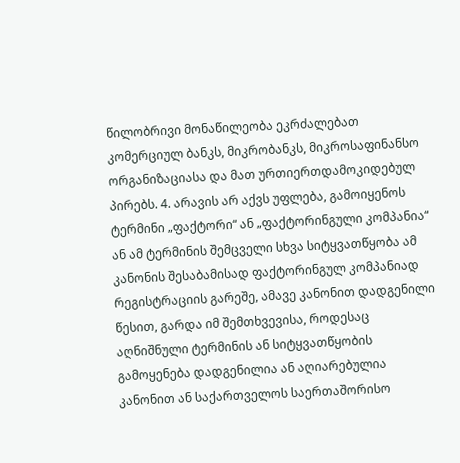წილობრივი მონაწილეობა ეკრძალებათ კომერციულ ბანკს, მიკრობანკს, მიკროსაფინანსო ორგანიზაციასა და მათ ურთიერთდამოკიდებულ პირებს. 4. არავის არ აქვს უფლება, გამოიყენოს ტერმინი „ფაქტორი“ ან „ფაქტორინგული კომპანია“ ან ამ ტერმინის შემცველი სხვა სიტყვათწყობა ამ კანონის შესაბამისად ფაქტორინგულ კომპანიად რეგისტრაციის გარეშე, ამავე კანონით დადგენილი წესით, გარდა იმ შემთხვევისა, როდესაც აღნიშნული ტერმინის ან სიტყვათწყობის გამოყენება დადგენილია ან აღიარებულია კანონით ან საქართველოს საერთაშორისო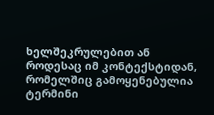ხელშეკრულებით ან როდესაც იმ კონტექსტიდან, რომელშიც გამოყენებულია ტერმინი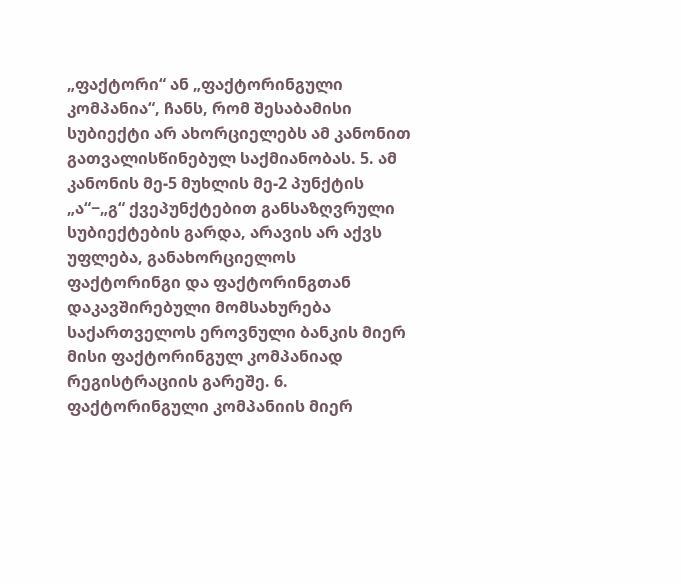„ფაქტორი“ ან „ფაქტორინგული კომპანია“, ჩანს, რომ შესაბამისი სუბიექტი არ ახორციელებს ამ კანონით გათვალისწინებულ საქმიანობას. 5. ამ კანონის მე-5 მუხლის მე-2 პუნქტის „ა“−„გ“ ქვეპუნქტებით განსაზღვრული სუბიექტების გარდა, არავის არ აქვს უფლება, განახორციელოს ფაქტორინგი და ფაქტორინგთან დაკავშირებული მომსახურება საქართველოს ეროვნული ბანკის მიერ მისი ფაქტორინგულ კომპანიად რეგისტრაციის გარეშე. 6. ფაქტორინგული კომპანიის მიერ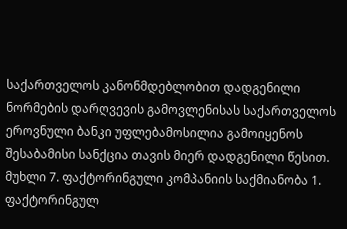საქართველოს კანონმდებლობით დადგენილი ნორმების დარღვევის გამოვლენისას საქართველოს ეროვნული ბანკი უფლებამოსილია გამოიყენოს შესაბამისი სანქცია თავის მიერ დადგენილი წესით. მუხლი 7. ფაქტორინგული კომპანიის საქმიანობა 1. ფაქტორინგულ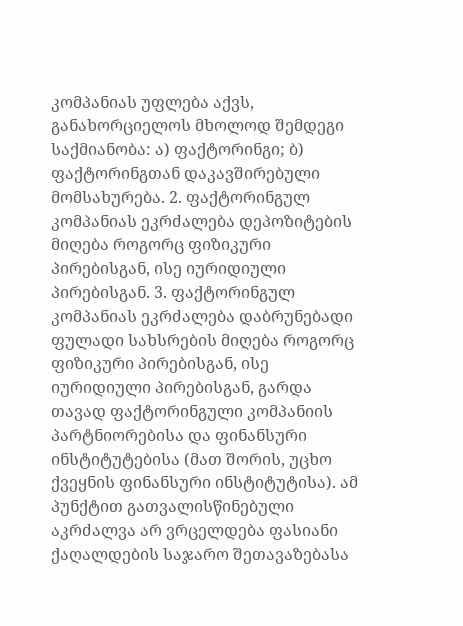კომპანიას უფლება აქვს, განახორციელოს მხოლოდ შემდეგი საქმიანობა: ა) ფაქტორინგი; ბ) ფაქტორინგთან დაკავშირებული მომსახურება. 2. ფაქტორინგულ კომპანიას ეკრძალება დეპოზიტების მიღება როგორც ფიზიკური პირებისგან, ისე იურიდიული პირებისგან. 3. ფაქტორინგულ კომპანიას ეკრძალება დაბრუნებადი ფულადი სახსრების მიღება როგორც ფიზიკური პირებისგან, ისე იურიდიული პირებისგან, გარდა თავად ფაქტორინგული კომპანიის პარტნიორებისა და ფინანსური ინსტიტუტებისა (მათ შორის, უცხო ქვეყნის ფინანსური ინსტიტუტისა). ამ პუნქტით გათვალისწინებული აკრძალვა არ ვრცელდება ფასიანი ქაღალდების საჯარო შეთავაზებასა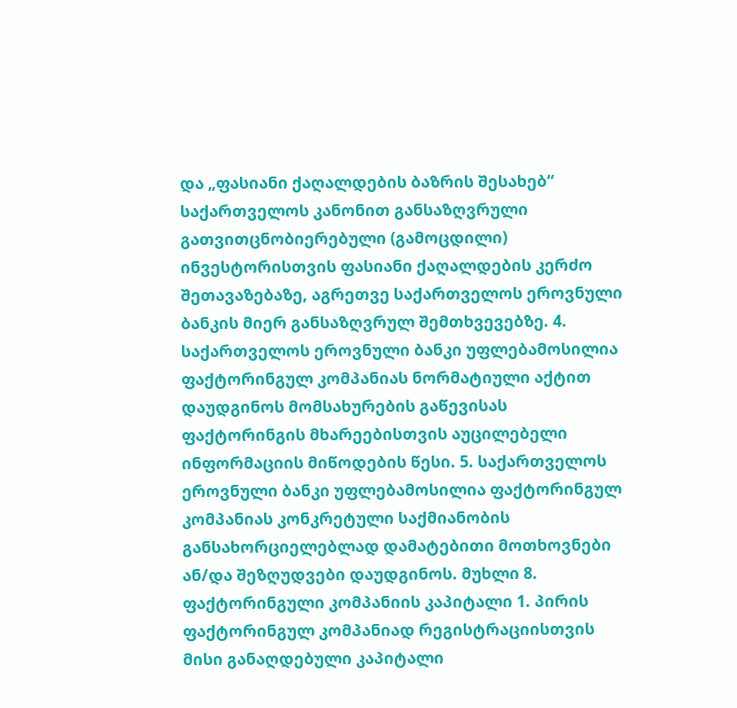და „ფასიანი ქაღალდების ბაზრის შესახებ“ საქართველოს კანონით განსაზღვრული გათვითცნობიერებული (გამოცდილი) ინვესტორისთვის ფასიანი ქაღალდების კერძო შეთავაზებაზე, აგრეთვე საქართველოს ეროვნული ბანკის მიერ განსაზღვრულ შემთხვევებზე. 4. საქართველოს ეროვნული ბანკი უფლებამოსილია ფაქტორინგულ კომპანიას ნორმატიული აქტით დაუდგინოს მომსახურების გაწევისას ფაქტორინგის მხარეებისთვის აუცილებელი ინფორმაციის მიწოდების წესი. 5. საქართველოს ეროვნული ბანკი უფლებამოსილია ფაქტორინგულ კომპანიას კონკრეტული საქმიანობის განსახორციელებლად დამატებითი მოთხოვნები ან/და შეზღუდვები დაუდგინოს. მუხლი 8. ფაქტორინგული კომპანიის კაპიტალი 1. პირის ფაქტორინგულ კომპანიად რეგისტრაციისთვის მისი განაღდებული კაპიტალი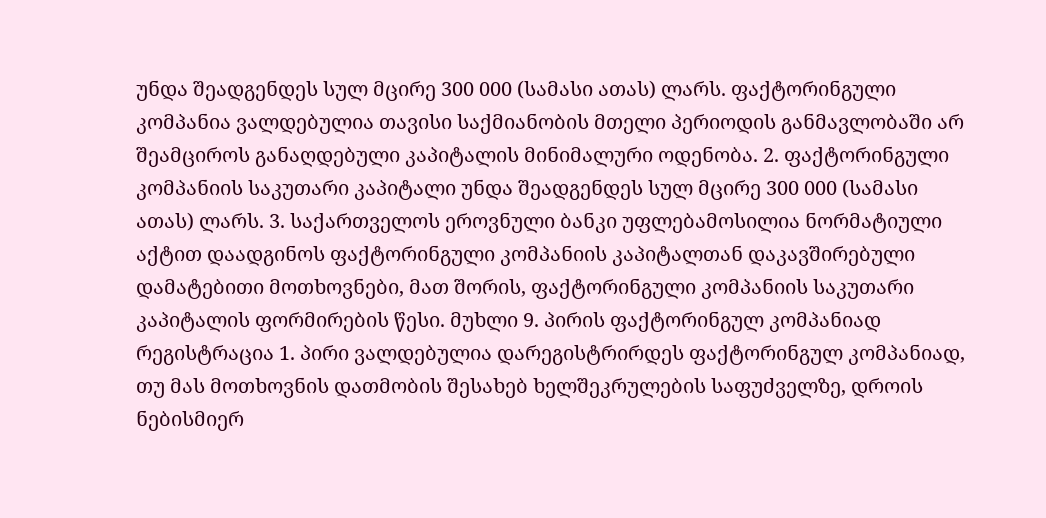უნდა შეადგენდეს სულ მცირე 300 000 (სამასი ათას) ლარს. ფაქტორინგული კომპანია ვალდებულია თავისი საქმიანობის მთელი პერიოდის განმავლობაში არ შეამციროს განაღდებული კაპიტალის მინიმალური ოდენობა. 2. ფაქტორინგული კომპანიის საკუთარი კაპიტალი უნდა შეადგენდეს სულ მცირე 300 000 (სამასი ათას) ლარს. 3. საქართველოს ეროვნული ბანკი უფლებამოსილია ნორმატიული აქტით დაადგინოს ფაქტორინგული კომპანიის კაპიტალთან დაკავშირებული დამატებითი მოთხოვნები, მათ შორის, ფაქტორინგული კომპანიის საკუთარი კაპიტალის ფორმირების წესი. მუხლი 9. პირის ფაქტორინგულ კომპანიად რეგისტრაცია 1. პირი ვალდებულია დარეგისტრირდეს ფაქტორინგულ კომპანიად, თუ მას მოთხოვნის დათმობის შესახებ ხელშეკრულების საფუძველზე, დროის ნებისმიერ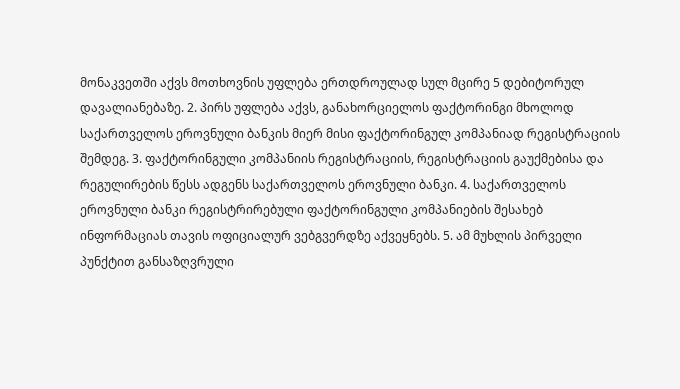მონაკვეთში აქვს მოთხოვნის უფლება ერთდროულად სულ მცირე 5 დებიტორულ დავალიანებაზე. 2. პირს უფლება აქვს, განახორციელოს ფაქტორინგი მხოლოდ საქართველოს ეროვნული ბანკის მიერ მისი ფაქტორინგულ კომპანიად რეგისტრაციის შემდეგ. 3. ფაქტორინგული კომპანიის რეგისტრაციის, რეგისტრაციის გაუქმებისა და რეგულირების წესს ადგენს საქართველოს ეროვნული ბანკი. 4. საქართველოს ეროვნული ბანკი რეგისტრირებული ფაქტორინგული კომპანიების შესახებ ინფორმაციას თავის ოფიციალურ ვებგვერდზე აქვეყნებს. 5. ამ მუხლის პირველი პუნქტით განსაზღვრული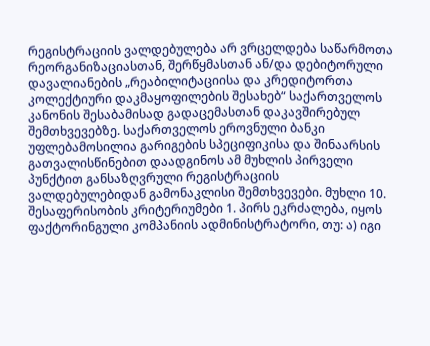რეგისტრაციის ვალდებულება არ ვრცელდება საწარმოთა რეორგანიზაციასთან, შერწყმასთან ან/და დებიტორული დავალიანების „რეაბილიტაციისა და კრედიტორთა კოლექტიური დაკმაყოფილების შესახებ“ საქართველოს კანონის შესაბამისად გადაცემასთან დაკავშირებულ შემთხვევებზე. საქართველოს ეროვნული ბანკი უფლებამოსილია გარიგების სპეციფიკისა და შინაარსის გათვალისწინებით დაადგინოს ამ მუხლის პირველი პუნქტით განსაზღვრული რეგისტრაციის ვალდებულებიდან გამონაკლისი შემთხვევები. მუხლი 10. შესაფერისობის კრიტერიუმები 1. პირს ეკრძალება, იყოს ფაქტორინგული კომპანიის ადმინისტრატორი, თუ: ა) იგი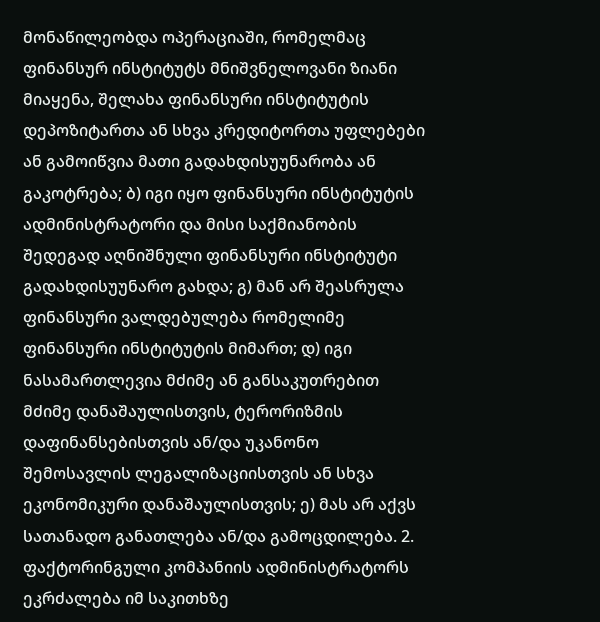მონაწილეობდა ოპერაციაში, რომელმაც ფინანსურ ინსტიტუტს მნიშვნელოვანი ზიანი მიაყენა, შელახა ფინანსური ინსტიტუტის დეპოზიტართა ან სხვა კრედიტორთა უფლებები ან გამოიწვია მათი გადახდისუუნარობა ან გაკოტრება; ბ) იგი იყო ფინანსური ინსტიტუტის ადმინისტრატორი და მისი საქმიანობის შედეგად აღნიშნული ფინანსური ინსტიტუტი გადახდისუუნარო გახდა; გ) მან არ შეასრულა ფინანსური ვალდებულება რომელიმე ფინანსური ინსტიტუტის მიმართ; დ) იგი ნასამართლევია მძიმე ან განსაკუთრებით მძიმე დანაშაულისთვის, ტერორიზმის დაფინანსებისთვის ან/და უკანონო შემოსავლის ლეგალიზაციისთვის ან სხვა ეკონომიკური დანაშაულისთვის; ე) მას არ აქვს სათანადო განათლება ან/და გამოცდილება. 2. ფაქტორინგული კომპანიის ადმინისტრატორს ეკრძალება იმ საკითხზე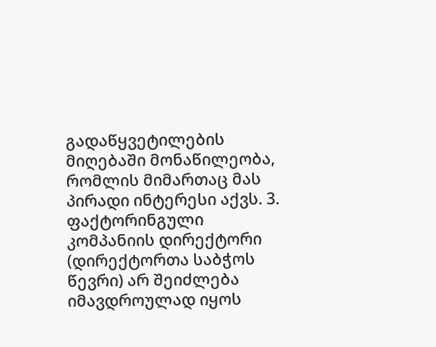გადაწყვეტილების მიღებაში მონაწილეობა, რომლის მიმართაც მას პირადი ინტერესი აქვს. 3. ფაქტორინგული კომპანიის დირექტორი (დირექტორთა საბჭოს წევრი) არ შეიძლება იმავდროულად იყოს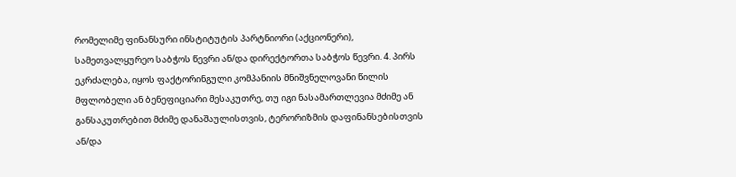რომელიმე ფინანსური ინსტიტუტის პარტნიორი (აქციონერი), სამეთვალყურეო საბჭოს წევრი ან/და დირექტორთა საბჭოს წევრი. 4. პირს ეკრძალება, იყოს ფაქტორინგული კომპანიის მნიშვნელოვანი წილის მფლობელი ან ბენეფიციარი მესაკუთრე, თუ იგი ნასამართლევია მძიმე ან განსაკუთრებით მძიმე დანაშაულისთვის, ტერორიზმის დაფინანსებისთვის ან/და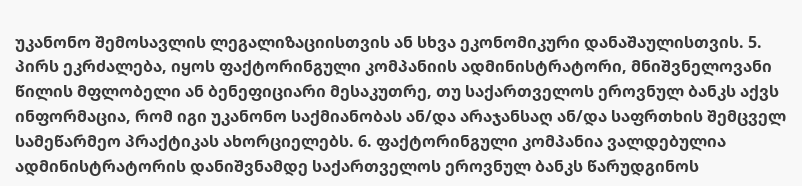უკანონო შემოსავლის ლეგალიზაციისთვის ან სხვა ეკონომიკური დანაშაულისთვის. 5. პირს ეკრძალება, იყოს ფაქტორინგული კომპანიის ადმინისტრატორი, მნიშვნელოვანი წილის მფლობელი ან ბენეფიციარი მესაკუთრე, თუ საქართველოს ეროვნულ ბანკს აქვს ინფორმაცია, რომ იგი უკანონო საქმიანობას ან/და არაჯანსაღ ან/და საფრთხის შემცველ სამეწარმეო პრაქტიკას ახორციელებს. 6. ფაქტორინგული კომპანია ვალდებულია ადმინისტრატორის დანიშვნამდე საქართველოს ეროვნულ ბანკს წარუდგინოს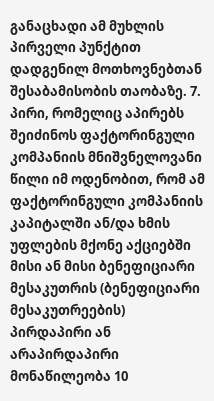განაცხადი ამ მუხლის პირველი პუნქტით დადგენილ მოთხოვნებთან შესაბამისობის თაობაზე. 7. პირი, რომელიც აპირებს შეიძინოს ფაქტორინგული კომპანიის მნიშვნელოვანი წილი იმ ოდენობით, რომ ამ ფაქტორინგული კომპანიის კაპიტალში ან/და ხმის უფლების მქონე აქციებში მისი ან მისი ბენეფიციარი მესაკუთრის (ბენეფიციარი მესაკუთრეების) პირდაპირი ან არაპირდაპირი მონაწილეობა 10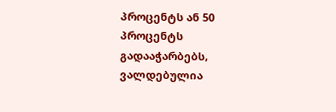პროცენტს ან 50 პროცენტს გადააჭარბებს, ვალდებულია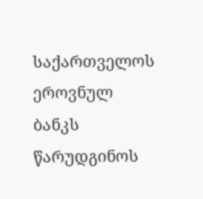საქართველოს ეროვნულ ბანკს წარუდგინოს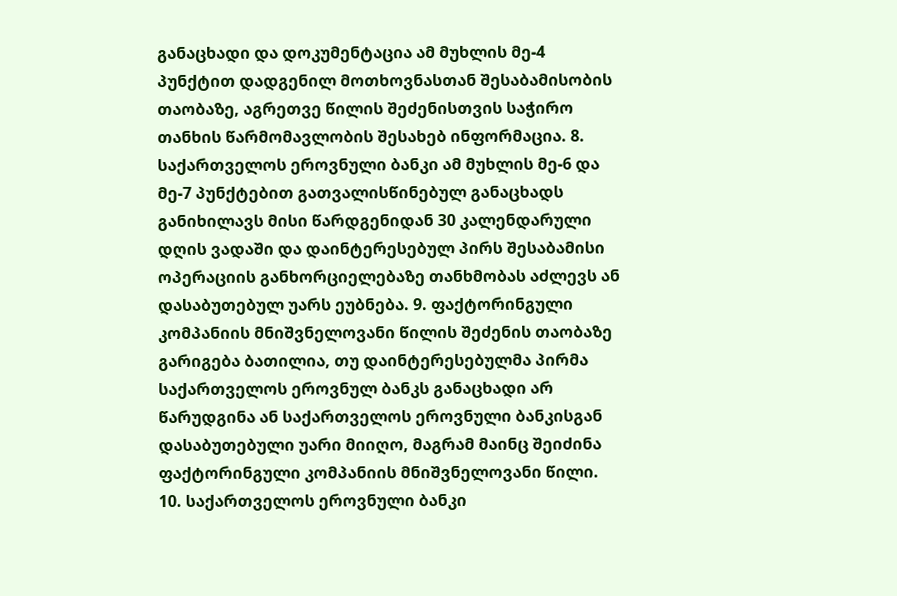განაცხადი და დოკუმენტაცია ამ მუხლის მე-4 პუნქტით დადგენილ მოთხოვნასთან შესაბამისობის თაობაზე, აგრეთვე წილის შეძენისთვის საჭირო თანხის წარმომავლობის შესახებ ინფორმაცია. 8. საქართველოს ეროვნული ბანკი ამ მუხლის მე-6 და მე-7 პუნქტებით გათვალისწინებულ განაცხადს განიხილავს მისი წარდგენიდან 30 კალენდარული დღის ვადაში და დაინტერესებულ პირს შესაბამისი ოპერაციის განხორციელებაზე თანხმობას აძლევს ან დასაბუთებულ უარს ეუბნება. 9. ფაქტორინგული კომპანიის მნიშვნელოვანი წილის შეძენის თაობაზე გარიგება ბათილია, თუ დაინტერესებულმა პირმა საქართველოს ეროვნულ ბანკს განაცხადი არ წარუდგინა ან საქართველოს ეროვნული ბანკისგან დასაბუთებული უარი მიიღო, მაგრამ მაინც შეიძინა ფაქტორინგული კომპანიის მნიშვნელოვანი წილი. 10. საქართველოს ეროვნული ბანკი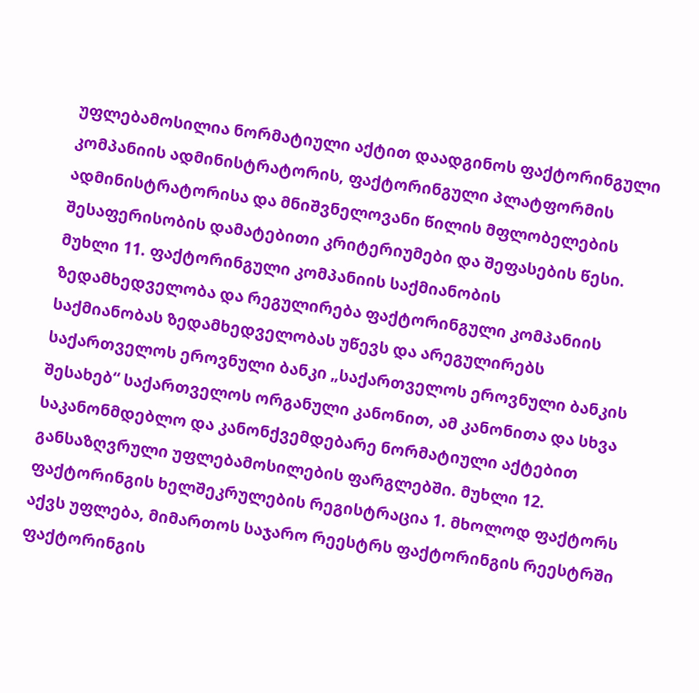უფლებამოსილია ნორმატიული აქტით დაადგინოს ფაქტორინგული კომპანიის ადმინისტრატორის, ფაქტორინგული პლატფორმის ადმინისტრატორისა და მნიშვნელოვანი წილის მფლობელების შესაფერისობის დამატებითი კრიტერიუმები და შეფასების წესი. მუხლი 11. ფაქტორინგული კომპანიის საქმიანობის ზედამხედველობა და რეგულირება ფაქტორინგული კომპანიის საქმიანობას ზედამხედველობას უწევს და არეგულირებს საქართველოს ეროვნული ბანკი „საქართველოს ეროვნული ბანკის შესახებ“ საქართველოს ორგანული კანონით, ამ კანონითა და სხვა საკანონმდებლო და კანონქვემდებარე ნორმატიული აქტებით განსაზღვრული უფლებამოსილების ფარგლებში. მუხლი 12. ფაქტორინგის ხელშეკრულების რეგისტრაცია 1. მხოლოდ ფაქტორს აქვს უფლება, მიმართოს საჯარო რეესტრს ფაქტორინგის რეესტრში ფაქტორინგის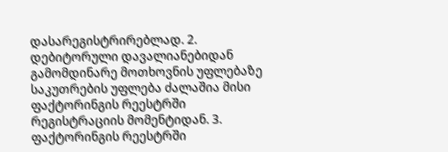დასარეგისტრირებლად. 2. დებიტორული დავალიანებიდან გამომდინარე მოთხოვნის უფლებაზე საკუთრების უფლება ძალაშია მისი ფაქტორინგის რეესტრში რეგისტრაციის მომენტიდან. 3. ფაქტორინგის რეესტრში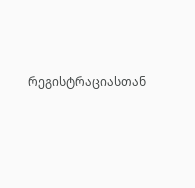რეგისტრაციასთან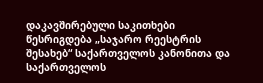დაკავშირებული საკითხები წესრიგდება „საჯარო რეესტრის შესახებ“ საქართველოს კანონითა და საქართველოს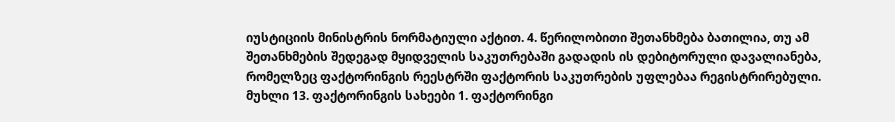იუსტიციის მინისტრის ნორმატიული აქტით. 4. წერილობითი შეთანხმება ბათილია, თუ ამ შეთანხმების შედეგად მყიდველის საკუთრებაში გადადის ის დებიტორული დავალიანება, რომელზეც ფაქტორინგის რეესტრში ფაქტორის საკუთრების უფლებაა რეგისტრირებული. მუხლი 13. ფაქტორინგის სახეები 1. ფაქტორინგი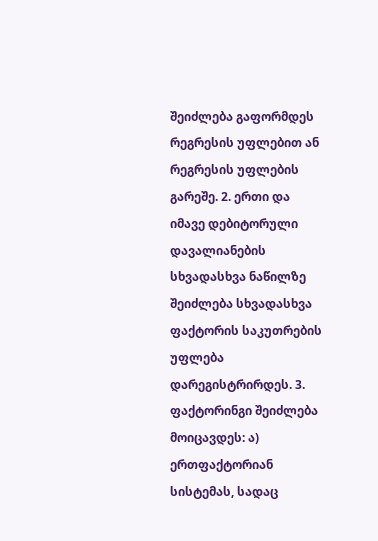შეიძლება გაფორმდეს რეგრესის უფლებით ან რეგრესის უფლების გარეშე. 2. ერთი და იმავე დებიტორული დავალიანების სხვადასხვა ნაწილზე შეიძლება სხვადასხვა ფაქტორის საკუთრების უფლება დარეგისტრირდეს. 3. ფაქტორინგი შეიძლება მოიცავდეს: ა) ერთფაქტორიან სისტემას, სადაც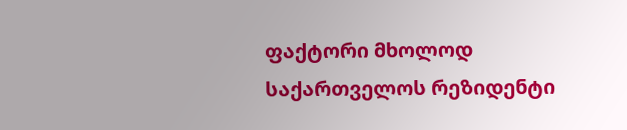ფაქტორი მხოლოდ საქართველოს რეზიდენტი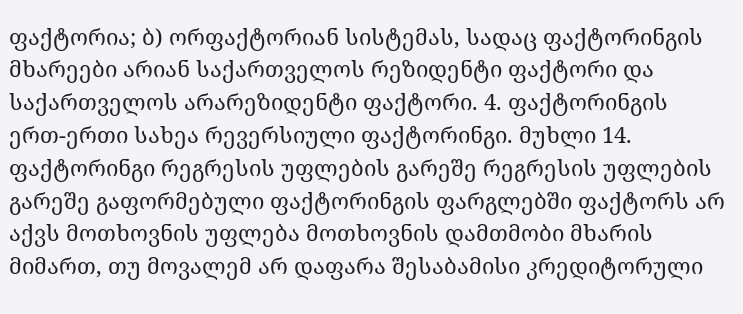ფაქტორია; ბ) ორფაქტორიან სისტემას, სადაც ფაქტორინგის მხარეები არიან საქართველოს რეზიდენტი ფაქტორი და საქართველოს არარეზიდენტი ფაქტორი. 4. ფაქტორინგის ერთ-ერთი სახეა რევერსიული ფაქტორინგი. მუხლი 14. ფაქტორინგი რეგრესის უფლების გარეშე რეგრესის უფლების გარეშე გაფორმებული ფაქტორინგის ფარგლებში ფაქტორს არ აქვს მოთხოვნის უფლება მოთხოვნის დამთმობი მხარის მიმართ, თუ მოვალემ არ დაფარა შესაბამისი კრედიტორული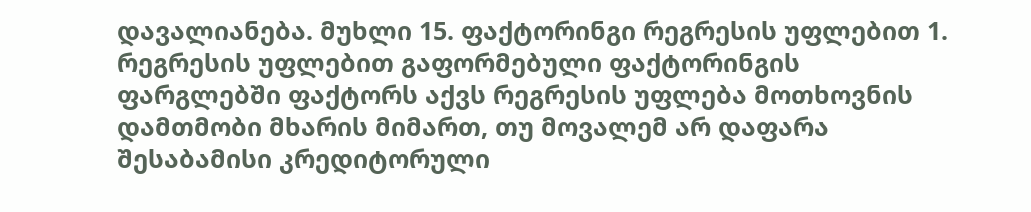დავალიანება. მუხლი 15. ფაქტორინგი რეგრესის უფლებით 1. რეგრესის უფლებით გაფორმებული ფაქტორინგის ფარგლებში ფაქტორს აქვს რეგრესის უფლება მოთხოვნის დამთმობი მხარის მიმართ, თუ მოვალემ არ დაფარა შესაბამისი კრედიტორული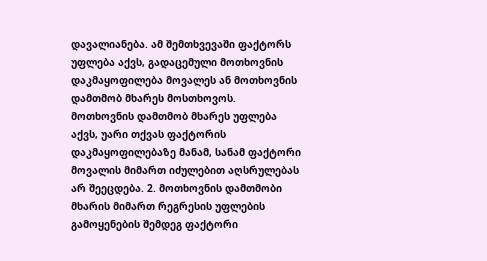დავალიანება. ამ შემთხვევაში ფაქტორს უფლება აქვს, გადაცემული მოთხოვნის დაკმაყოფილება მოვალეს ან მოთხოვნის დამთმობ მხარეს მოსთხოვოს. მოთხოვნის დამთმობ მხარეს უფლება აქვს, უარი თქვას ფაქტორის დაკმაყოფილებაზე მანამ, სანამ ფაქტორი მოვალის მიმართ იძულებით აღსრულებას არ შეეცდება. 2. მოთხოვნის დამთმობი მხარის მიმართ რეგრესის უფლების გამოყენების შემდეგ ფაქტორი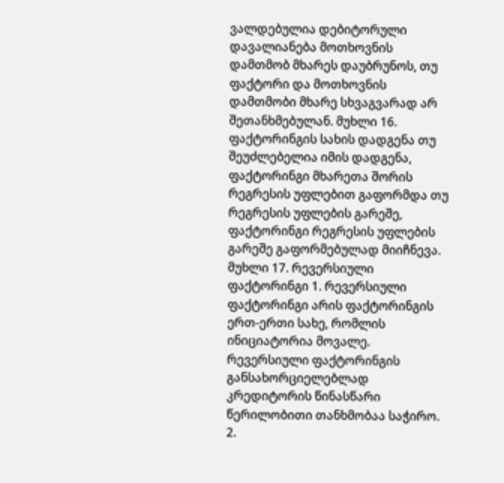ვალდებულია დებიტორული დავალიანება მოთხოვნის დამთმობ მხარეს დაუბრუნოს, თუ ფაქტორი და მოთხოვნის დამთმობი მხარე სხვაგვარად არ შეთანხმებულან. მუხლი 16. ფაქტორინგის სახის დადგენა თუ შეუძლებელია იმის დადგენა, ფაქტორინგი მხარეთა შორის რეგრესის უფლებით გაფორმდა თუ რეგრესის უფლების გარეშე, ფაქტორინგი რეგრესის უფლების გარეშე გაფორმებულად მიიჩნევა. მუხლი 17. რევერსიული ფაქტორინგი 1. რევერსიული ფაქტორინგი არის ფაქტორინგის ერთ-ერთი სახე, რომლის ინიციატორია მოვალე. რევერსიული ფაქტორინგის განსახორციელებლად კრედიტორის წინასწარი წერილობითი თანხმობაა საჭირო. 2.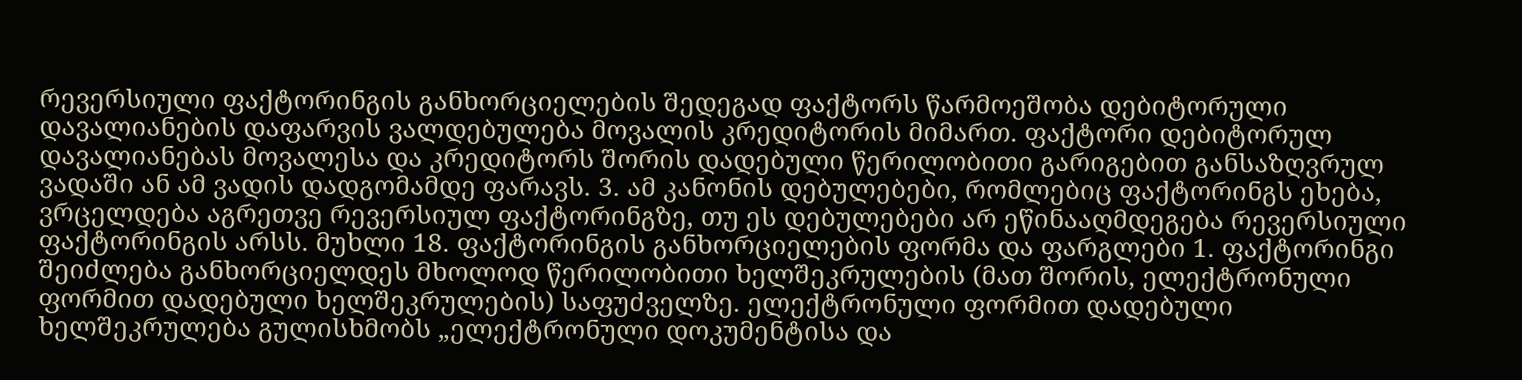რევერსიული ფაქტორინგის განხორციელების შედეგად ფაქტორს წარმოეშობა დებიტორული დავალიანების დაფარვის ვალდებულება მოვალის კრედიტორის მიმართ. ფაქტორი დებიტორულ დავალიანებას მოვალესა და კრედიტორს შორის დადებული წერილობითი გარიგებით განსაზღვრულ ვადაში ან ამ ვადის დადგომამდე ფარავს. 3. ამ კანონის დებულებები, რომლებიც ფაქტორინგს ეხება, ვრცელდება აგრეთვე რევერსიულ ფაქტორინგზე, თუ ეს დებულებები არ ეწინააღმდეგება რევერსიული ფაქტორინგის არსს. მუხლი 18. ფაქტორინგის განხორციელების ფორმა და ფარგლები 1. ფაქტორინგი შეიძლება განხორციელდეს მხოლოდ წერილობითი ხელშეკრულების (მათ შორის, ელექტრონული ფორმით დადებული ხელშეკრულების) საფუძველზე. ელექტრონული ფორმით დადებული ხელშეკრულება გულისხმობს „ელექტრონული დოკუმენტისა და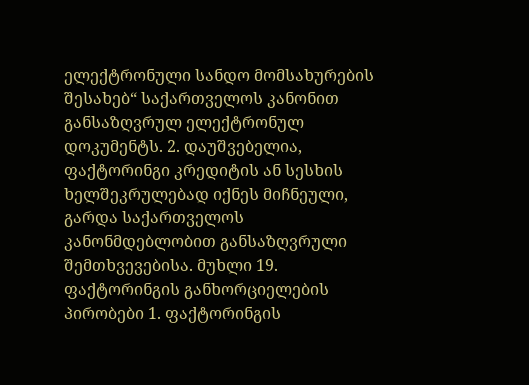ელექტრონული სანდო მომსახურების შესახებ“ საქართველოს კანონით განსაზღვრულ ელექტრონულ დოკუმენტს. 2. დაუშვებელია, ფაქტორინგი კრედიტის ან სესხის ხელშეკრულებად იქნეს მიჩნეული, გარდა საქართველოს კანონმდებლობით განსაზღვრული შემთხვევებისა. მუხლი 19. ფაქტორინგის განხორციელების პირობები 1. ფაქტორინგის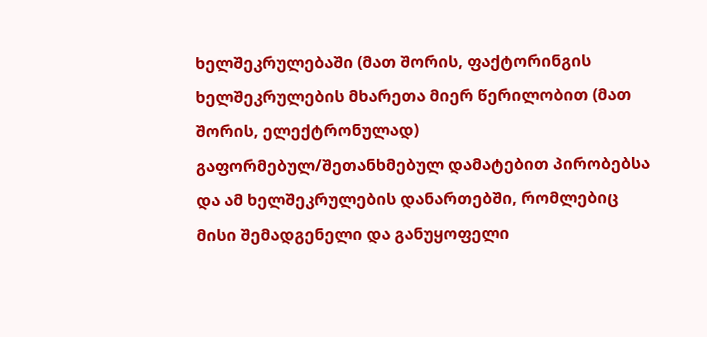ხელშეკრულებაში (მათ შორის, ფაქტორინგის ხელშეკრულების მხარეთა მიერ წერილობით (მათ შორის, ელექტრონულად) გაფორმებულ/შეთანხმებულ დამატებით პირობებსა და ამ ხელშეკრულების დანართებში, რომლებიც მისი შემადგენელი და განუყოფელი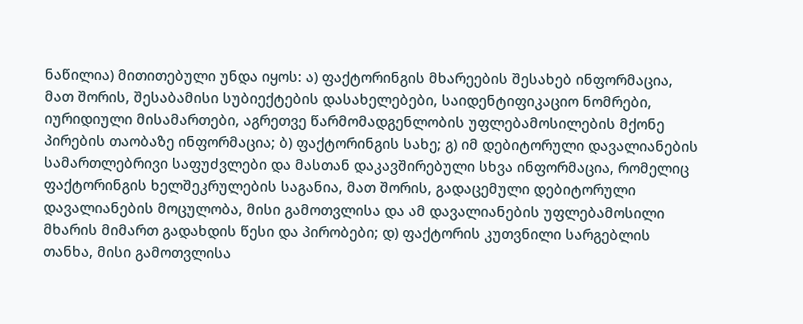ნაწილია) მითითებული უნდა იყოს: ა) ფაქტორინგის მხარეების შესახებ ინფორმაცია, მათ შორის, შესაბამისი სუბიექტების დასახელებები, საიდენტიფიკაციო ნომრები, იურიდიული მისამართები, აგრეთვე წარმომადგენლობის უფლებამოსილების მქონე პირების თაობაზე ინფორმაცია; ბ) ფაქტორინგის სახე; გ) იმ დებიტორული დავალიანების სამართლებრივი საფუძვლები და მასთან დაკავშირებული სხვა ინფორმაცია, რომელიც ფაქტორინგის ხელშეკრულების საგანია, მათ შორის, გადაცემული დებიტორული დავალიანების მოცულობა, მისი გამოთვლისა და ამ დავალიანების უფლებამოსილი მხარის მიმართ გადახდის წესი და პირობები; დ) ფაქტორის კუთვნილი სარგებლის თანხა, მისი გამოთვლისა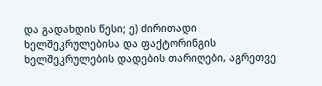და გადახდის წესი; ე) ძირითადი ხელშეკრულებისა და ფაქტორინგის ხელშეკრულების დადების თარიღები, აგრეთვე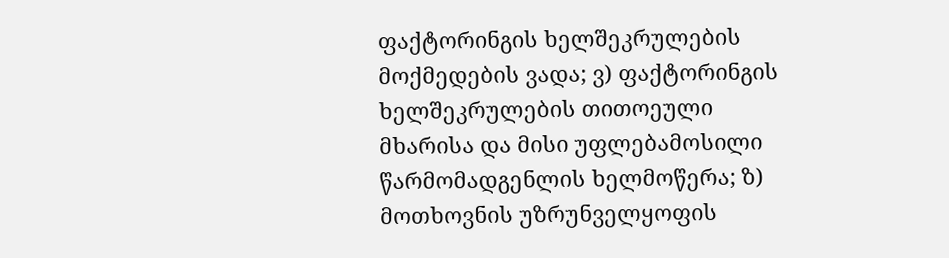ფაქტორინგის ხელშეკრულების მოქმედების ვადა; ვ) ფაქტორინგის ხელშეკრულების თითოეული მხარისა და მისი უფლებამოსილი წარმომადგენლის ხელმოწერა; ზ) მოთხოვნის უზრუნველყოფის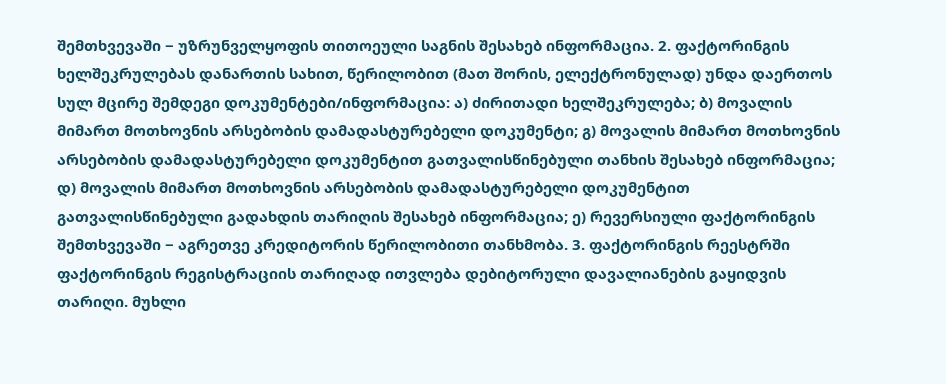შემთხვევაში − უზრუნველყოფის თითოეული საგნის შესახებ ინფორმაცია. 2. ფაქტორინგის ხელშეკრულებას დანართის სახით, წერილობით (მათ შორის, ელექტრონულად) უნდა დაერთოს სულ მცირე შემდეგი დოკუმენტები/ინფორმაცია: ა) ძირითადი ხელშეკრულება; ბ) მოვალის მიმართ მოთხოვნის არსებობის დამადასტურებელი დოკუმენტი; გ) მოვალის მიმართ მოთხოვნის არსებობის დამადასტურებელი დოკუმენტით გათვალისწინებული თანხის შესახებ ინფორმაცია; დ) მოვალის მიმართ მოთხოვნის არსებობის დამადასტურებელი დოკუმენტით გათვალისწინებული გადახდის თარიღის შესახებ ინფორმაცია; ე) რევერსიული ფაქტორინგის შემთხვევაში − აგრეთვე კრედიტორის წერილობითი თანხმობა. 3. ფაქტორინგის რეესტრში ფაქტორინგის რეგისტრაციის თარიღად ითვლება დებიტორული დავალიანების გაყიდვის თარიღი. მუხლი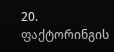20. ფაქტორინგის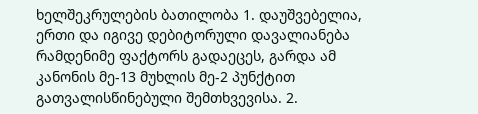ხელშეკრულების ბათილობა 1. დაუშვებელია, ერთი და იგივე დებიტორული დავალიანება რამდენიმე ფაქტორს გადაეცეს, გარდა ამ კანონის მე-13 მუხლის მე-2 პუნქტით გათვალისწინებული შემთხვევისა. 2.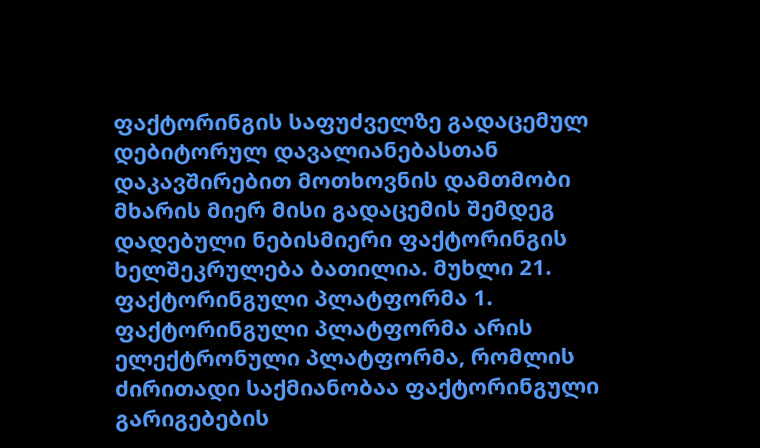ფაქტორინგის საფუძველზე გადაცემულ დებიტორულ დავალიანებასთან დაკავშირებით მოთხოვნის დამთმობი მხარის მიერ მისი გადაცემის შემდეგ დადებული ნებისმიერი ფაქტორინგის ხელშეკრულება ბათილია. მუხლი 21. ფაქტორინგული პლატფორმა 1. ფაქტორინგული პლატფორმა არის ელექტრონული პლატფორმა, რომლის ძირითადი საქმიანობაა ფაქტორინგული გარიგებების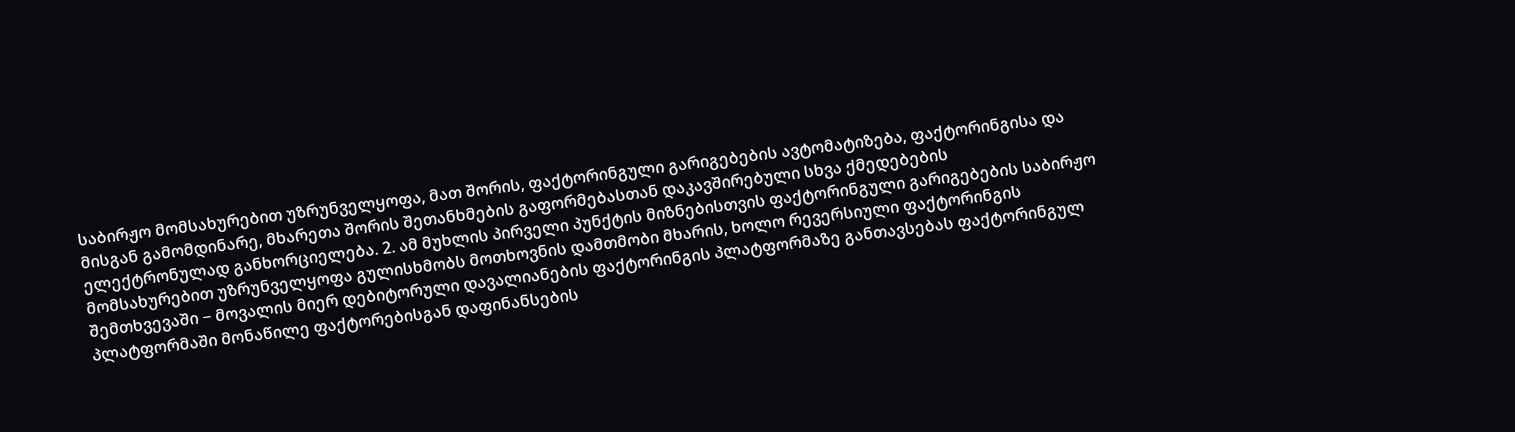საბირჟო მომსახურებით უზრუნველყოფა, მათ შორის, ფაქტორინგული გარიგებების ავტომატიზება, ფაქტორინგისა და მისგან გამომდინარე, მხარეთა შორის შეთანხმების გაფორმებასთან დაკავშირებული სხვა ქმედებების ელექტრონულად განხორციელება. 2. ამ მუხლის პირველი პუნქტის მიზნებისთვის ფაქტორინგული გარიგებების საბირჟო მომსახურებით უზრუნველყოფა გულისხმობს მოთხოვნის დამთმობი მხარის, ხოლო რევერსიული ფაქტორინგის შემთხვევაში − მოვალის მიერ დებიტორული დავალიანების ფაქტორინგის პლატფორმაზე განთავსებას ფაქტორინგულ პლატფორმაში მონაწილე ფაქტორებისგან დაფინანსების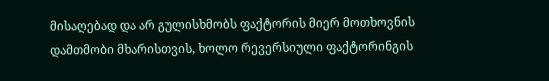მისაღებად და არ გულისხმობს ფაქტორის მიერ მოთხოვნის დამთმობი მხარისთვის, ხოლო რევერსიული ფაქტორინგის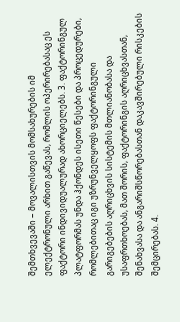შემთხვევაში − მოვალისთვის მომსახურების იმ ელექტრონული არხით გაწევას, რომლის ოპერირებასაც ეს ფაქტორი ინდივიდუალურად ახორციელებს. 3. ფაქტორინგულ პლატფორმას უნდა ჰქონდეს ისეთი წესები და პროცედურები, რომლებითაც იგი უზრუნველყოფს ფაქტორინგული გარიგებების აღრიცხვის სისტემის მთლიანობასა და უსაფრთხოებას, მათ შორის, ფაქტორინგის აღრიცხვასთან, შენახვასა და ანგარიშსწორებასთან დაკავშირებული რისკების შემცირებას. 4.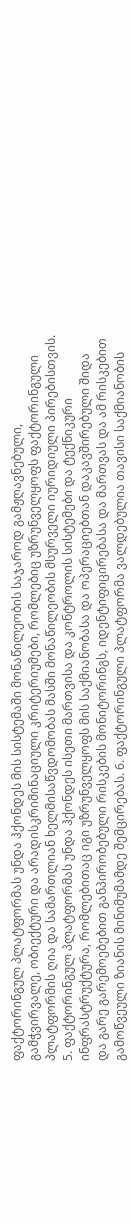ფაქტორინგულ პლატფორმას უნდა ჰქონდეს მის სისტემაში მონაწილეობის საჯაროდ გამჟღავნებული, გამჭვირვალე, ობიექტური და არადისკრიმინაციული კრიტერიუმები, რომლებიც უზრუნველყოფს ფაქტორინგული პლატფორმის ღია და სამართლიან ხელმისაწვდომობას მასში მონაწილეობის მსურველი იურიდიული პირებისთვის. 5. ფაქტორინგულ პლატფორმას უნდა ჰქონდეს ისეთი მართვისა და კონტროლის სისტემები და ტექნიკური ინფრასტრუქტურა, რომლებითაც იგი უზრუნველყოფს მის საქმიანობასა და ოპერაციებთან დაკავშირებული შიდა და გარე გარემოებებით განპირობებული რისკების მონიტორინგს, იდენტიფიცირებასა და მართვას და ამ რისკებით გამოწვეული ზიანის მინიმუმამდე შემცირებას. 6. ფაქტორინგული პლატფორმა ვალდებულია თავისი საქმიანობის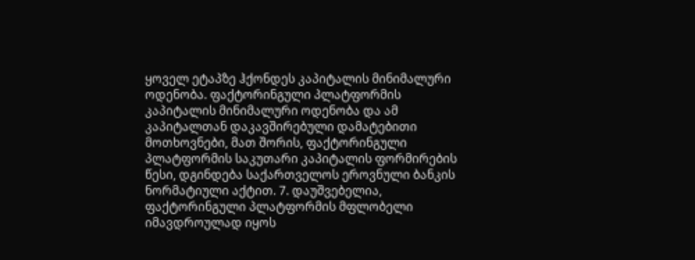ყოველ ეტაპზე ჰქონდეს კაპიტალის მინიმალური ოდენობა. ფაქტორინგული პლატფორმის კაპიტალის მინიმალური ოდენობა და ამ კაპიტალთან დაკავშირებული დამატებითი მოთხოვნები, მათ შორის, ფაქტორინგული პლატფორმის საკუთარი კაპიტალის ფორმირების წესი, დგინდება საქართველოს ეროვნული ბანკის ნორმატიული აქტით. 7. დაუშვებელია, ფაქტორინგული პლატფორმის მფლობელი იმავდროულად იყოს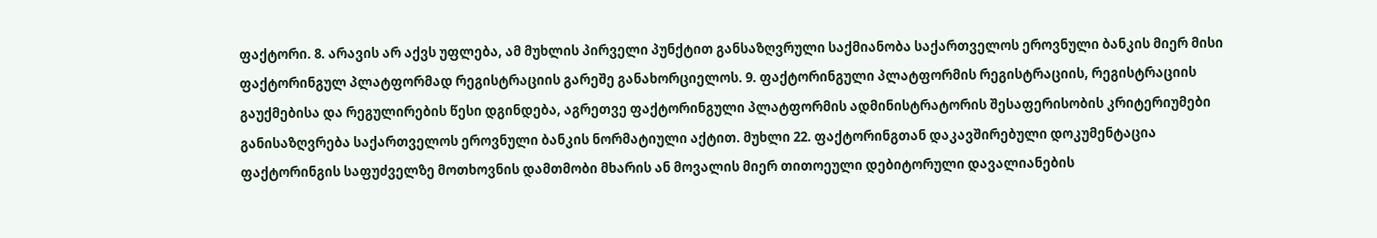ფაქტორი. 8. არავის არ აქვს უფლება, ამ მუხლის პირველი პუნქტით განსაზღვრული საქმიანობა საქართველოს ეროვნული ბანკის მიერ მისი ფაქტორინგულ პლატფორმად რეგისტრაციის გარეშე განახორციელოს. 9. ფაქტორინგული პლატფორმის რეგისტრაციის, რეგისტრაციის გაუქმებისა და რეგულირების წესი დგინდება, აგრეთვე ფაქტორინგული პლატფორმის ადმინისტრატორის შესაფერისობის კრიტერიუმები განისაზღვრება საქართველოს ეროვნული ბანკის ნორმატიული აქტით. მუხლი 22. ფაქტორინგთან დაკავშირებული დოკუმენტაცია ფაქტორინგის საფუძველზე მოთხოვნის დამთმობი მხარის ან მოვალის მიერ თითოეული დებიტორული დავალიანების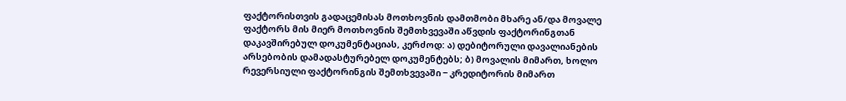ფაქტორისთვის გადაცემისას მოთხოვნის დამთმობი მხარე ან/და მოვალე ფაქტორს მის მიერ მოთხოვნის შემთხვევაში აწვდის ფაქტორინგთან დაკავშირებულ დოკუმენტაციას, კერძოდ: ა) დებიტორული დავალიანების არსებობის დამადასტურებელ დოკუმენტებს; ბ) მოვალის მიმართ, ხოლო რევერსიული ფაქტორინგის შემთხვევაში − კრედიტორის მიმართ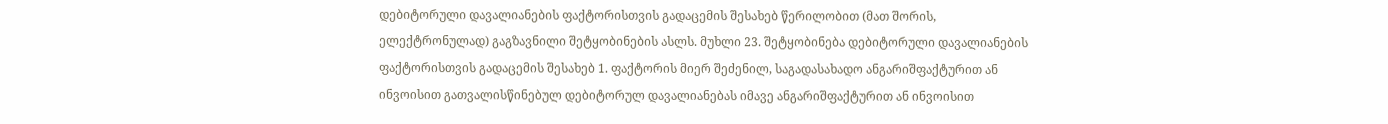დებიტორული დავალიანების ფაქტორისთვის გადაცემის შესახებ წერილობით (მათ შორის, ელექტრონულად) გაგზავნილი შეტყობინების ასლს. მუხლი 23. შეტყობინება დებიტორული დავალიანების ფაქტორისთვის გადაცემის შესახებ 1. ფაქტორის მიერ შეძენილ, საგადასახადო ანგარიშფაქტურით ან ინვოისით გათვალისწინებულ დებიტორულ დავალიანებას იმავე ანგარიშფაქტურით ან ინვოისით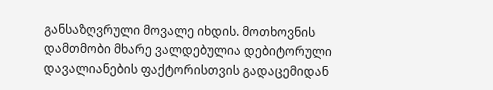განსაზღვრული მოვალე იხდის. მოთხოვნის დამთმობი მხარე ვალდებულია დებიტორული დავალიანების ფაქტორისთვის გადაცემიდან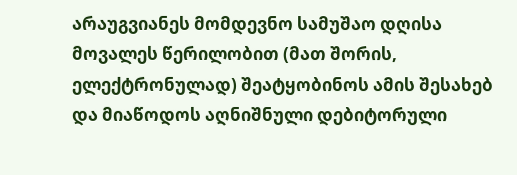არაუგვიანეს მომდევნო სამუშაო დღისა მოვალეს წერილობით (მათ შორის, ელექტრონულად) შეატყობინოს ამის შესახებ და მიაწოდოს აღნიშნული დებიტორული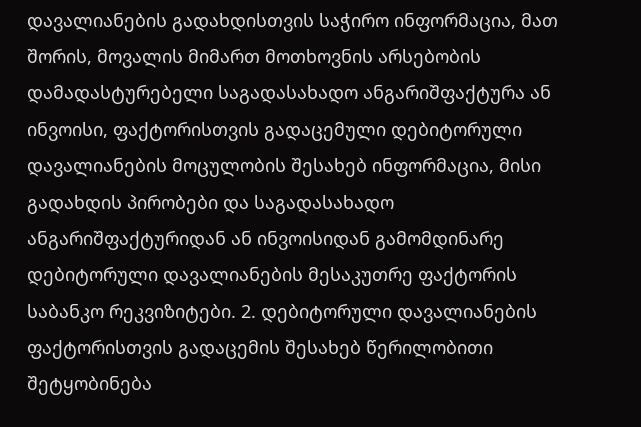დავალიანების გადახდისთვის საჭირო ინფორმაცია, მათ შორის, მოვალის მიმართ მოთხოვნის არსებობის დამადასტურებელი საგადასახადო ანგარიშფაქტურა ან ინვოისი, ფაქტორისთვის გადაცემული დებიტორული დავალიანების მოცულობის შესახებ ინფორმაცია, მისი გადახდის პირობები და საგადასახადო ანგარიშფაქტურიდან ან ინვოისიდან გამომდინარე დებიტორული დავალიანების მესაკუთრე ფაქტორის საბანკო რეკვიზიტები. 2. დებიტორული დავალიანების ფაქტორისთვის გადაცემის შესახებ წერილობითი შეტყობინება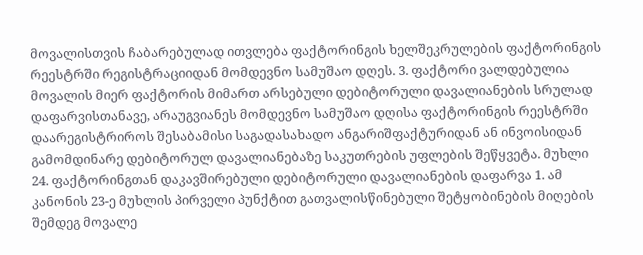მოვალისთვის ჩაბარებულად ითვლება ფაქტორინგის ხელშეკრულების ფაქტორინგის რეესტრში რეგისტრაციიდან მომდევნო სამუშაო დღეს. 3. ფაქტორი ვალდებულია მოვალის მიერ ფაქტორის მიმართ არსებული დებიტორული დავალიანების სრულად დაფარვისთანავე, არაუგვიანეს მომდევნო სამუშაო დღისა ფაქტორინგის რეესტრში დაარეგისტრიროს შესაბამისი საგადასახადო ანგარიშფაქტურიდან ან ინვოისიდან გამომდინარე დებიტორულ დავალიანებაზე საკუთრების უფლების შეწყვეტა. მუხლი 24. ფაქტორინგთან დაკავშირებული დებიტორული დავალიანების დაფარვა 1. ამ კანონის 23-ე მუხლის პირველი პუნქტით გათვალისწინებული შეტყობინების მიღების შემდეგ მოვალე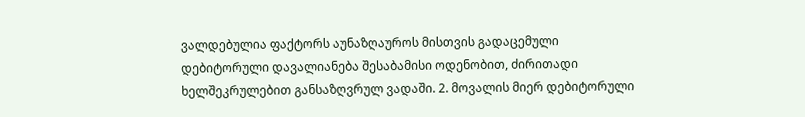ვალდებულია ფაქტორს აუნაზღაუროს მისთვის გადაცემული დებიტორული დავალიანება შესაბამისი ოდენობით, ძირითადი ხელშეკრულებით განსაზღვრულ ვადაში. 2. მოვალის მიერ დებიტორული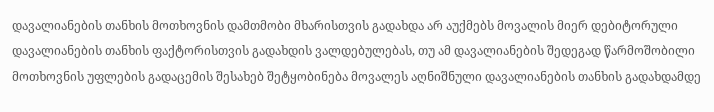დავალიანების თანხის მოთხოვნის დამთმობი მხარისთვის გადახდა არ აუქმებს მოვალის მიერ დებიტორული დავალიანების თანხის ფაქტორისთვის გადახდის ვალდებულებას, თუ ამ დავალიანების შედეგად წარმოშობილი მოთხოვნის უფლების გადაცემის შესახებ შეტყობინება მოვალეს აღნიშნული დავალიანების თანხის გადახდამდე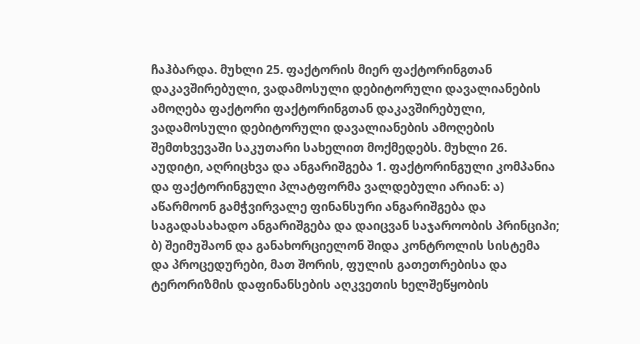ჩაჰბარდა. მუხლი 25. ფაქტორის მიერ ფაქტორინგთან დაკავშირებული, ვადამოსული დებიტორული დავალიანების ამოღება ფაქტორი ფაქტორინგთან დაკავშირებული, ვადამოსული დებიტორული დავალიანების ამოღების შემთხვევაში საკუთარი სახელით მოქმედებს. მუხლი 26. აუდიტი, აღრიცხვა და ანგარიშგება 1. ფაქტორინგული კომპანია და ფაქტორინგული პლატფორმა ვალდებული არიან: ა) აწარმოონ გამჭვირვალე ფინანსური ანგარიშგება და საგადასახადო ანგარიშგება და დაიცვან საჯაროობის პრინციპი; ბ) შეიმუშაონ და განახორციელონ შიდა კონტროლის სისტემა და პროცედურები, მათ შორის, ფულის გათეთრებისა და ტერორიზმის დაფინანსების აღკვეთის ხელშეწყობის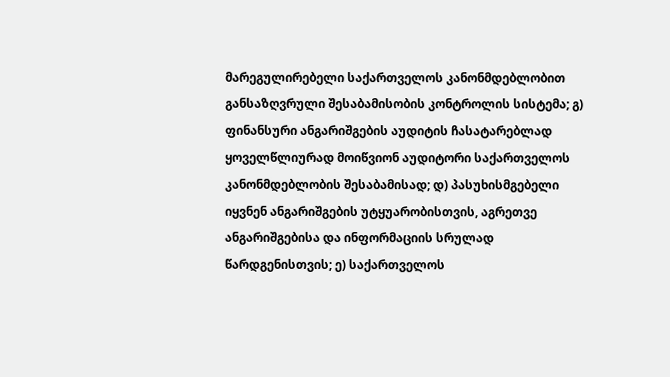მარეგულირებელი საქართველოს კანონმდებლობით განსაზღვრული შესაბამისობის კონტროლის სისტემა; გ) ფინანსური ანგარიშგების აუდიტის ჩასატარებლად ყოველწლიურად მოიწვიონ აუდიტორი საქართველოს კანონმდებლობის შესაბამისად; დ) პასუხისმგებელი იყვნენ ანგარიშგების უტყუარობისთვის, აგრეთვე ანგარიშგებისა და ინფორმაციის სრულად წარდგენისთვის; ე) საქართველოს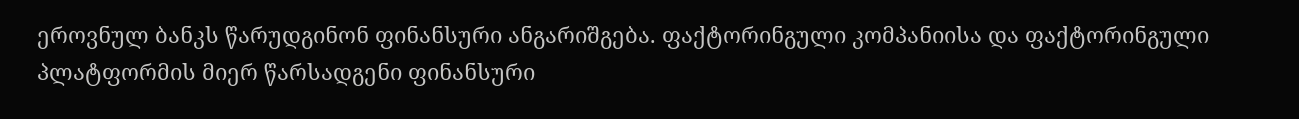ეროვნულ ბანკს წარუდგინონ ფინანსური ანგარიშგება. ფაქტორინგული კომპანიისა და ფაქტორინგული პლატფორმის მიერ წარსადგენი ფინანსური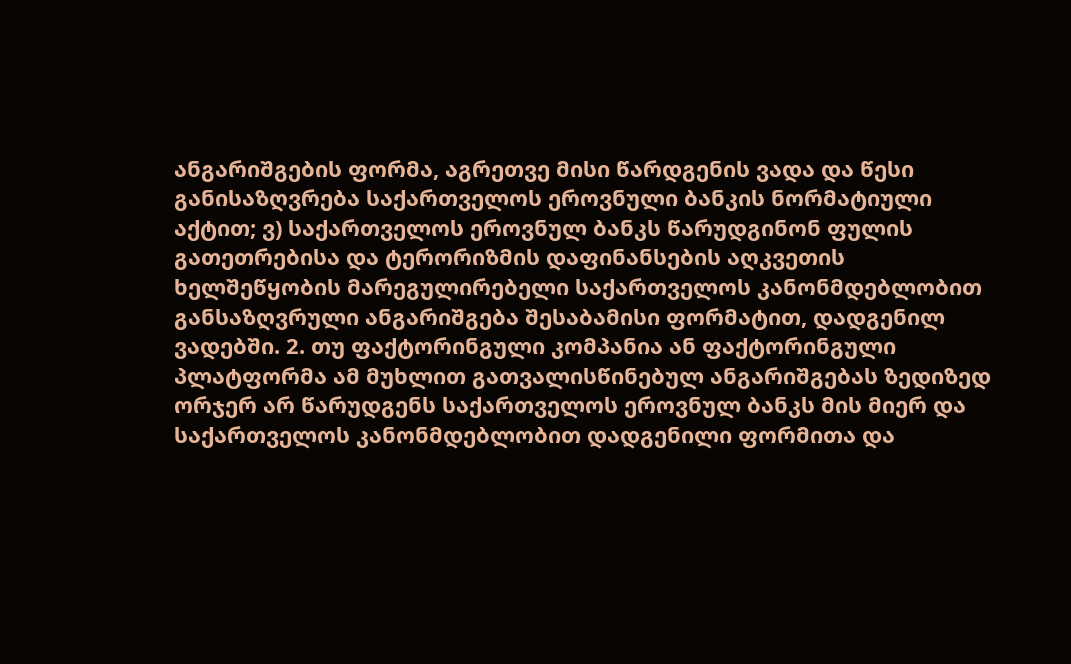ანგარიშგების ფორმა, აგრეთვე მისი წარდგენის ვადა და წესი განისაზღვრება საქართველოს ეროვნული ბანკის ნორმატიული აქტით; ვ) საქართველოს ეროვნულ ბანკს წარუდგინონ ფულის გათეთრებისა და ტერორიზმის დაფინანსების აღკვეთის ხელშეწყობის მარეგულირებელი საქართველოს კანონმდებლობით განსაზღვრული ანგარიშგება შესაბამისი ფორმატით, დადგენილ ვადებში. 2. თუ ფაქტორინგული კომპანია ან ფაქტორინგული პლატფორმა ამ მუხლით გათვალისწინებულ ანგარიშგებას ზედიზედ ორჯერ არ წარუდგენს საქართველოს ეროვნულ ბანკს მის მიერ და საქართველოს კანონმდებლობით დადგენილი ფორმითა და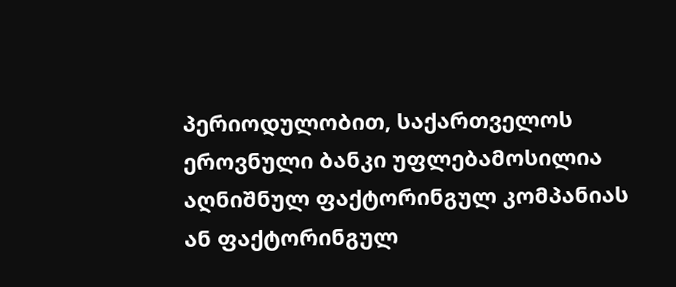პერიოდულობით, საქართველოს ეროვნული ბანკი უფლებამოსილია აღნიშნულ ფაქტორინგულ კომპანიას ან ფაქტორინგულ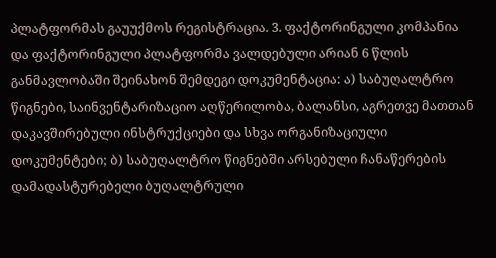პლატფორმას გაუუქმოს რეგისტრაცია. 3. ფაქტორინგული კომპანია და ფაქტორინგული პლატფორმა ვალდებული არიან 6 წლის განმავლობაში შეინახონ შემდეგი დოკუმენტაცია: ა) საბუღალტრო წიგნები, საინვენტარიზაციო აღწერილობა, ბალანსი, აგრეთვე მათთან დაკავშირებული ინსტრუქციები და სხვა ორგანიზაციული დოკუმენტები; ბ) საბუღალტრო წიგნებში არსებული ჩანაწერების დამადასტურებელი ბუღალტრული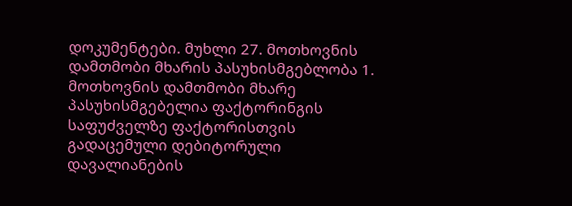დოკუმენტები. მუხლი 27. მოთხოვნის დამთმობი მხარის პასუხისმგებლობა 1. მოთხოვნის დამთმობი მხარე პასუხისმგებელია ფაქტორინგის საფუძველზე ფაქტორისთვის გადაცემული დებიტორული დავალიანების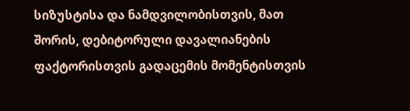სიზუსტისა და ნამდვილობისთვის, მათ შორის, დებიტორული დავალიანების ფაქტორისთვის გადაცემის მომენტისთვის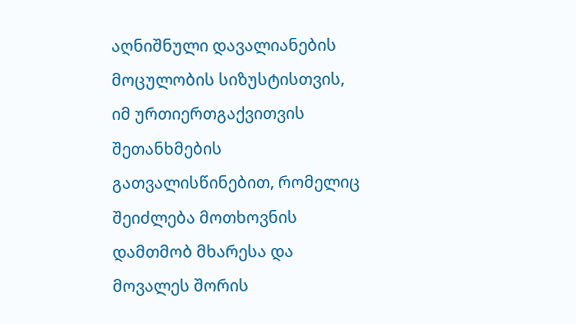აღნიშნული დავალიანების მოცულობის სიზუსტისთვის, იმ ურთიერთგაქვითვის შეთანხმების გათვალისწინებით, რომელიც შეიძლება მოთხოვნის დამთმობ მხარესა და მოვალეს შორის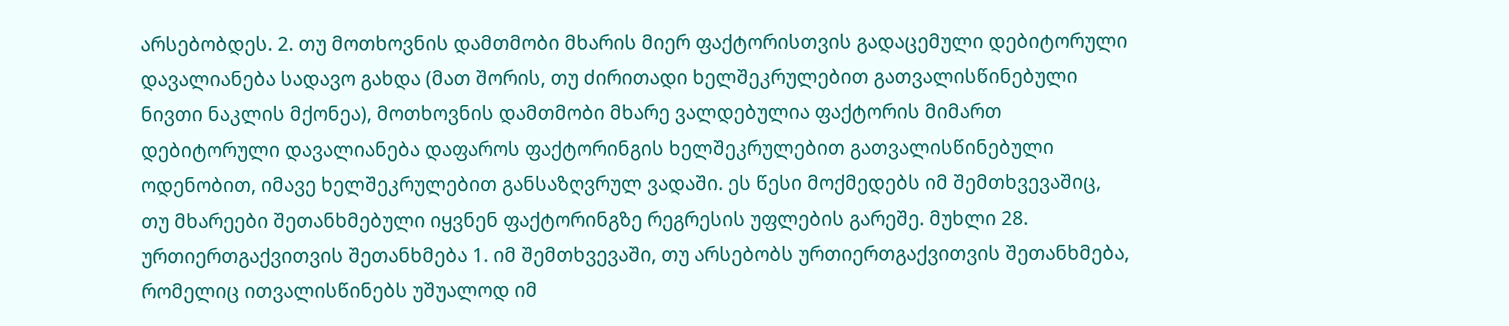არსებობდეს. 2. თუ მოთხოვნის დამთმობი მხარის მიერ ფაქტორისთვის გადაცემული დებიტორული დავალიანება სადავო გახდა (მათ შორის, თუ ძირითადი ხელშეკრულებით გათვალისწინებული ნივთი ნაკლის მქონეა), მოთხოვნის დამთმობი მხარე ვალდებულია ფაქტორის მიმართ დებიტორული დავალიანება დაფაროს ფაქტორინგის ხელშეკრულებით გათვალისწინებული ოდენობით, იმავე ხელშეკრულებით განსაზღვრულ ვადაში. ეს წესი მოქმედებს იმ შემთხვევაშიც, თუ მხარეები შეთანხმებული იყვნენ ფაქტორინგზე რეგრესის უფლების გარეშე. მუხლი 28. ურთიერთგაქვითვის შეთანხმება 1. იმ შემთხვევაში, თუ არსებობს ურთიერთგაქვითვის შეთანხმება, რომელიც ითვალისწინებს უშუალოდ იმ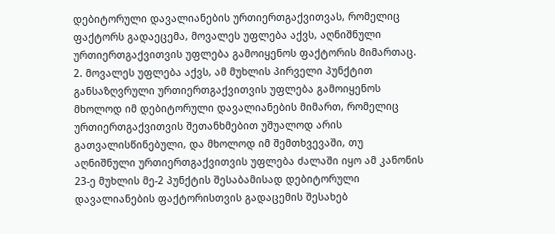დებიტორული დავალიანების ურთიერთგაქვითვას, რომელიც ფაქტორს გადაეცემა, მოვალეს უფლება აქვს, აღნიშნული ურთიერთგაქვითვის უფლება გამოიყენოს ფაქტორის მიმართაც. 2. მოვალეს უფლება აქვს, ამ მუხლის პირველი პუნქტით განსაზღვრული ურთიერთგაქვითვის უფლება გამოიყენოს მხოლოდ იმ დებიტორული დავალიანების მიმართ, რომელიც ურთიერთგაქვითვის შეთანხმებით უშუალოდ არის გათვალისწინებული, და მხოლოდ იმ შემთხვევაში, თუ აღნიშნული ურთიერთგაქვითვის უფლება ძალაში იყო ამ კანონის 23-ე მუხლის მე-2 პუნქტის შესაბამისად დებიტორული დავალიანების ფაქტორისთვის გადაცემის შესახებ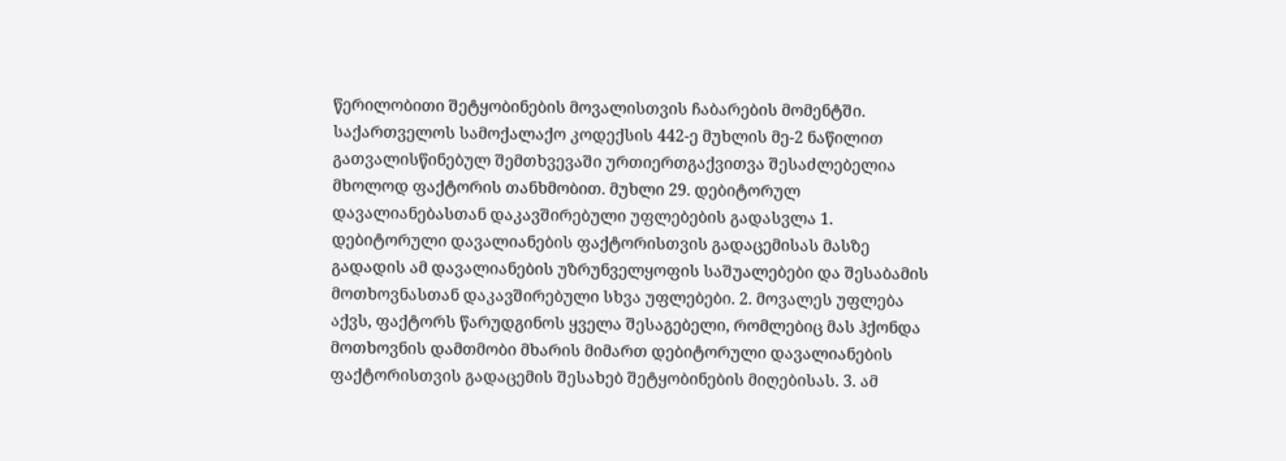წერილობითი შეტყობინების მოვალისთვის ჩაბარების მომენტში. საქართველოს სამოქალაქო კოდექსის 442-ე მუხლის მე-2 ნაწილით გათვალისწინებულ შემთხვევაში ურთიერთგაქვითვა შესაძლებელია მხოლოდ ფაქტორის თანხმობით. მუხლი 29. დებიტორულ დავალიანებასთან დაკავშირებული უფლებების გადასვლა 1. დებიტორული დავალიანების ფაქტორისთვის გადაცემისას მასზე გადადის ამ დავალიანების უზრუნველყოფის საშუალებები და შესაბამის მოთხოვნასთან დაკავშირებული სხვა უფლებები. 2. მოვალეს უფლება აქვს, ფაქტორს წარუდგინოს ყველა შესაგებელი, რომლებიც მას ჰქონდა მოთხოვნის დამთმობი მხარის მიმართ დებიტორული დავალიანების ფაქტორისთვის გადაცემის შესახებ შეტყობინების მიღებისას. 3. ამ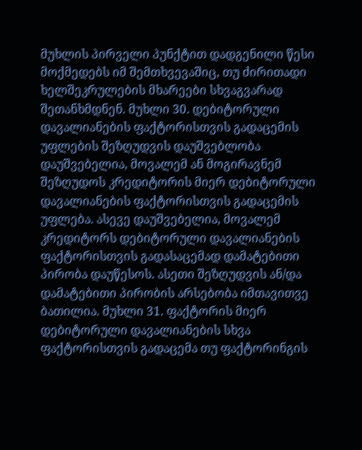მუხლის პირველი პუნქტით დადგენილი წესი მოქმედებს იმ შემთხვევაშიც, თუ ძირითადი ხელშეკრულების მხარეები სხვაგვარად შეთანხმდნენ. მუხლი 30. დებიტორული დავალიანების ფაქტორისთვის გადაცემის უფლების შეზღუდვის დაუშვებლობა დაუშვებელია, მოვალემ ან მოგირავნემ შეზღუდოს კრედიტორის მიერ დებიტორული დავალიანების ფაქტორისთვის გადაცემის უფლება. ასევე დაუშვებელია, მოვალემ კრედიტორს დებიტორული დავალიანების ფაქტორისთვის გადასაცემად დამატებითი პირობა დაუწესოს. ასეთი შეზღუდვის ან/და დამატებითი პირობის არსებობა იმთავითვე ბათილია. მუხლი 31. ფაქტორის მიერ დებიტორული დავალიანების სხვა ფაქტორისთვის გადაცემა თუ ფაქტორინგის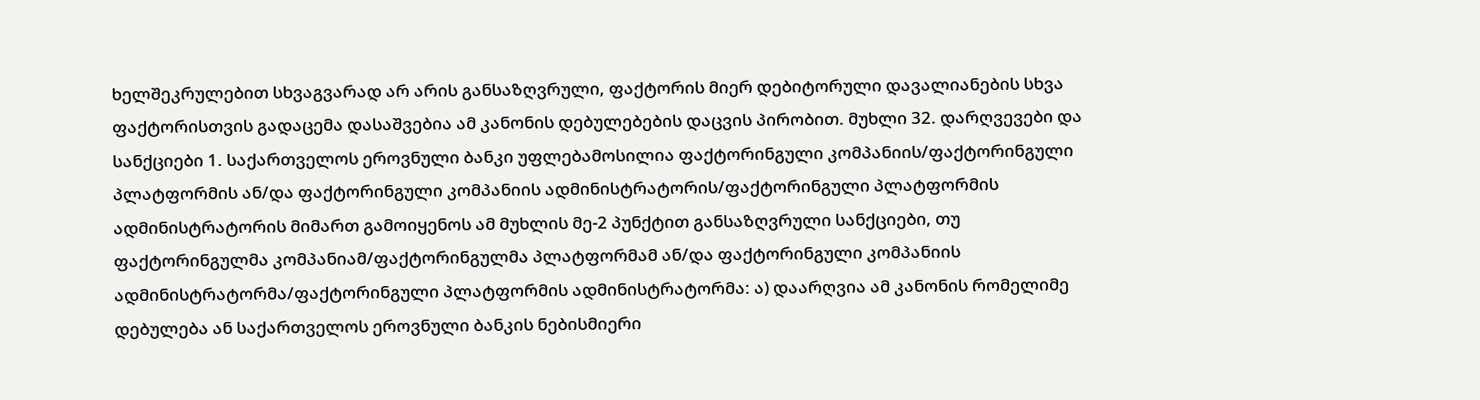ხელშეკრულებით სხვაგვარად არ არის განსაზღვრული, ფაქტორის მიერ დებიტორული დავალიანების სხვა ფაქტორისთვის გადაცემა დასაშვებია ამ კანონის დებულებების დაცვის პირობით. მუხლი 32. დარღვევები და სანქციები 1. საქართველოს ეროვნული ბანკი უფლებამოსილია ფაქტორინგული კომპანიის/ფაქტორინგული პლატფორმის ან/და ფაქტორინგული კომპანიის ადმინისტრატორის/ფაქტორინგული პლატფორმის ადმინისტრატორის მიმართ გამოიყენოს ამ მუხლის მე-2 პუნქტით განსაზღვრული სანქციები, თუ ფაქტორინგულმა კომპანიამ/ფაქტორინგულმა პლატფორმამ ან/და ფაქტორინგული კომპანიის ადმინისტრატორმა/ფაქტორინგული პლატფორმის ადმინისტრატორმა: ა) დაარღვია ამ კანონის რომელიმე დებულება ან საქართველოს ეროვნული ბანკის ნებისმიერი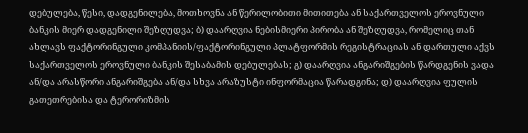დებულება, წესი, დადგენილება, მოთხოვნა ან წერილობითი მითითება ან საქართველოს ეროვნული ბანკის მიერ დადგენილი შეზღუდვა; ბ) დაარღვია ნებისმიერი პირობა ან შეზღუდვა, რომელიც თან ახლავს ფაქტორინგული კომპანიის/ფაქტორინგული პლატფორმის რეგისტრაციას ან დართული აქვს საქართველოს ეროვნული ბანკის შესაბამის დებულებას; გ) დაარღვია ანგარიშგების წარდგენის ვადა ან/და არასწორი ანგარიშგება ან/და სხვა არაზუსტი ინფორმაცია წარადგინა; დ) დაარღვია ფულის გათეთრებისა და ტერორიზმის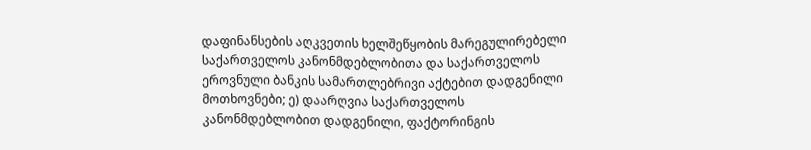დაფინანსების აღკვეთის ხელშეწყობის მარეგულირებელი საქართველოს კანონმდებლობითა და საქართველოს ეროვნული ბანკის სამართლებრივი აქტებით დადგენილი მოთხოვნები; ე) დაარღვია საქართველოს კანონმდებლობით დადგენილი, ფაქტორინგის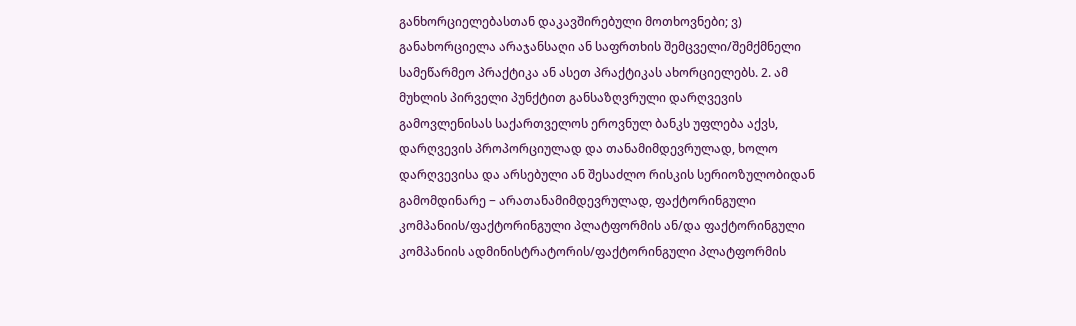განხორციელებასთან დაკავშირებული მოთხოვნები; ვ) განახორციელა არაჯანსაღი ან საფრთხის შემცველი/შემქმნელი სამეწარმეო პრაქტიკა ან ასეთ პრაქტიკას ახორციელებს. 2. ამ მუხლის პირველი პუნქტით განსაზღვრული დარღვევის გამოვლენისას საქართველოს ეროვნულ ბანკს უფლება აქვს, დარღვევის პროპორციულად და თანამიმდევრულად, ხოლო დარღვევისა და არსებული ან შესაძლო რისკის სერიოზულობიდან გამომდინარე − არათანამიმდევრულად, ფაქტორინგული კომპანიის/ფაქტორინგული პლატფორმის ან/და ფაქტორინგული კომპანიის ადმინისტრატორის/ფაქტორინგული პლატფორმის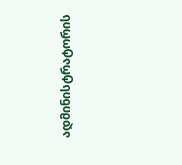ადმინისტრატორის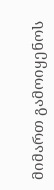მიმართ გამოიყენოს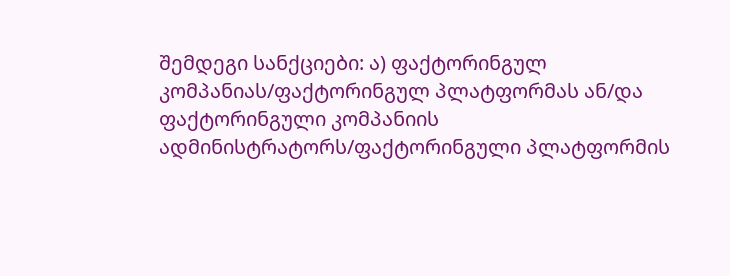შემდეგი სანქციები: ა) ფაქტორინგულ კომპანიას/ფაქტორინგულ პლატფორმას ან/და ფაქტორინგული კომპანიის ადმინისტრატორს/ფაქტორინგული პლატფორმის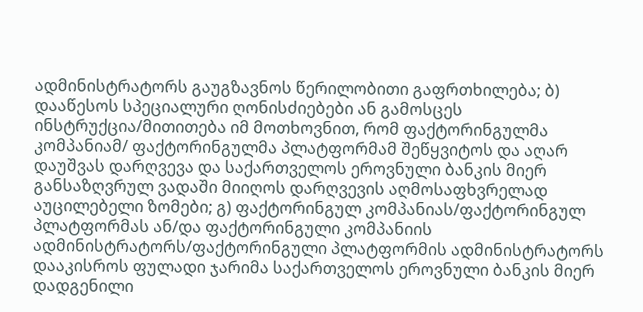ადმინისტრატორს გაუგზავნოს წერილობითი გაფრთხილება; ბ) დააწესოს სპეციალური ღონისძიებები ან გამოსცეს ინსტრუქცია/მითითება იმ მოთხოვნით, რომ ფაქტორინგულმა კომპანიამ/ ფაქტორინგულმა პლატფორმამ შეწყვიტოს და აღარ დაუშვას დარღვევა და საქართველოს ეროვნული ბანკის მიერ განსაზღვრულ ვადაში მიიღოს დარღვევის აღმოსაფხვრელად აუცილებელი ზომები; გ) ფაქტორინგულ კომპანიას/ფაქტორინგულ პლატფორმას ან/და ფაქტორინგული კომპანიის ადმინისტრატორს/ფაქტორინგული პლატფორმის ადმინისტრატორს დააკისროს ფულადი ჯარიმა საქართველოს ეროვნული ბანკის მიერ დადგენილი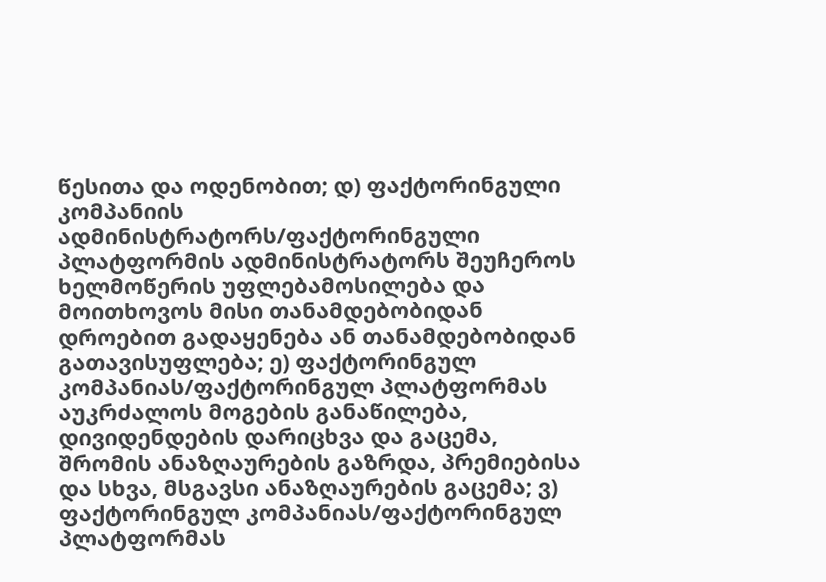წესითა და ოდენობით; დ) ფაქტორინგული კომპანიის ადმინისტრატორს/ფაქტორინგული პლატფორმის ადმინისტრატორს შეუჩეროს ხელმოწერის უფლებამოსილება და მოითხოვოს მისი თანამდებობიდან დროებით გადაყენება ან თანამდებობიდან გათავისუფლება; ე) ფაქტორინგულ კომპანიას/ფაქტორინგულ პლატფორმას აუკრძალოს მოგების განაწილება, დივიდენდების დარიცხვა და გაცემა, შრომის ანაზღაურების გაზრდა, პრემიებისა და სხვა, მსგავსი ანაზღაურების გაცემა; ვ) ფაქტორინგულ კომპანიას/ფაქტორინგულ პლატფორმას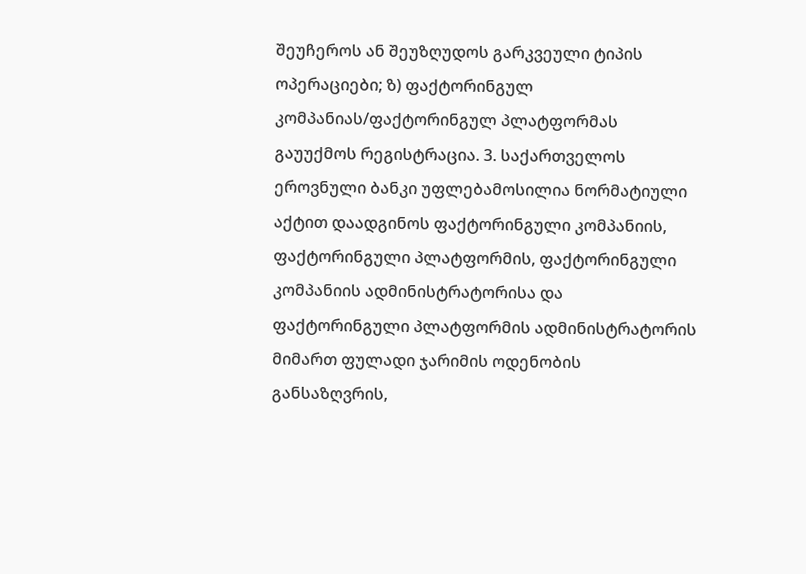შეუჩეროს ან შეუზღუდოს გარკვეული ტიპის ოპერაციები; ზ) ფაქტორინგულ კომპანიას/ფაქტორინგულ პლატფორმას გაუუქმოს რეგისტრაცია. 3. საქართველოს ეროვნული ბანკი უფლებამოსილია ნორმატიული აქტით დაადგინოს ფაქტორინგული კომპანიის, ფაქტორინგული პლატფორმის, ფაქტორინგული კომპანიის ადმინისტრატორისა და ფაქტორინგული პლატფორმის ადმინისტრატორის მიმართ ფულადი ჯარიმის ოდენობის განსაზღვრის,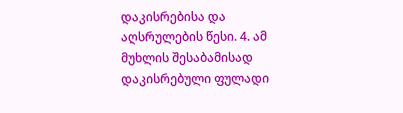დაკისრებისა და აღსრულების წესი. 4. ამ მუხლის შესაბამისად დაკისრებული ფულადი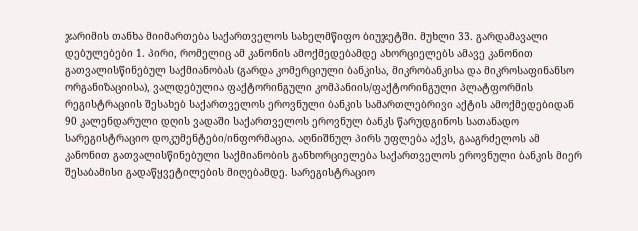ჯარიმის თანხა მიიმართება საქართველოს სახელმწიფო ბიუჯეტში. მუხლი 33. გარდამავალი დებულებები 1. პირი, რომელიც ამ კანონის ამოქმედებამდე ახორციელებს ამავე კანონით გათვალისწინებულ საქმიანობას (გარდა კომერციული ბანკისა, მიკრობანკისა და მიკროსაფინანსო ორგანიზაციისა), ვალდებულია ფაქტორინგული კომპანიის/ფაქტორინგული პლატფორმის რეგისტრაციის შესახებ საქართველოს ეროვნული ბანკის სამართლებრივი აქტის ამოქმედებიდან 90 კალენდარული დღის ვადაში საქართველოს ეროვნულ ბანკს წარუდგინოს სათანადო სარეგისტრაციო დოკუმენტები/ინფორმაცია. აღნიშნულ პირს უფლება აქვს, გააგრძელოს ამ კანონით გათვალისწინებული საქმიანობის განხორციელება საქართველოს ეროვნული ბანკის მიერ შესაბამისი გადაწყვეტილების მიღებამდე. სარეგისტრაციო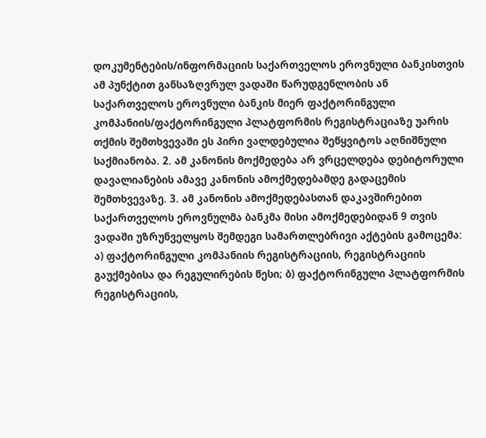დოკუმენტების/ინფორმაციის საქართველოს ეროვნული ბანკისთვის ამ პუნქტით განსაზღვრულ ვადაში წარუდგენლობის ან საქართველოს ეროვნული ბანკის მიერ ფაქტორინგული კომპანიის/ფაქტორინგული პლატფორმის რეგისტრაციაზე უარის თქმის შემთხვევაში ეს პირი ვალდებულია შეწყვიტოს აღნიშნული საქმიანობა. 2. ამ კანონის მოქმედება არ ვრცელდება დებიტორული დავალიანების ამავე კანონის ამოქმედებამდე გადაცემის შემთხვევაზე. 3. ამ კანონის ამოქმედებასთან დაკავშირებით საქართველოს ეროვნულმა ბანკმა მისი ამოქმედებიდან 9 თვის ვადაში უზრუნველყოს შემდეგი სამართლებრივი აქტების გამოცემა: ა) ფაქტორინგული კომპანიის რეგისტრაციის, რეგისტრაციის გაუქმებისა და რეგულირების წესი; ბ) ფაქტორინგული პლატფორმის რეგისტრაციის,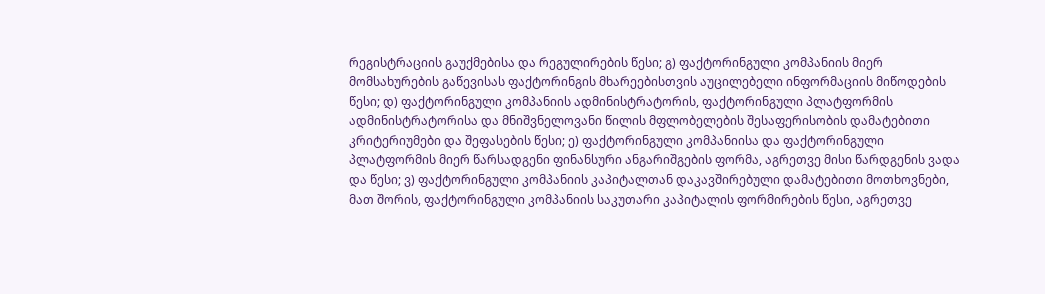რეგისტრაციის გაუქმებისა და რეგულირების წესი; გ) ფაქტორინგული კომპანიის მიერ მომსახურების გაწევისას ფაქტორინგის მხარეებისთვის აუცილებელი ინფორმაციის მიწოდების წესი; დ) ფაქტორინგული კომპანიის ადმინისტრატორის, ფაქტორინგული პლატფორმის ადმინისტრატორისა და მნიშვნელოვანი წილის მფლობელების შესაფერისობის დამატებითი კრიტერიუმები და შეფასების წესი; ე) ფაქტორინგული კომპანიისა და ფაქტორინგული პლატფორმის მიერ წარსადგენი ფინანსური ანგარიშგების ფორმა, აგრეთვე მისი წარდგენის ვადა და წესი; ვ) ფაქტორინგული კომპანიის კაპიტალთან დაკავშირებული დამატებითი მოთხოვნები, მათ შორის, ფაქტორინგული კომპანიის საკუთარი კაპიტალის ფორმირების წესი, აგრეთვე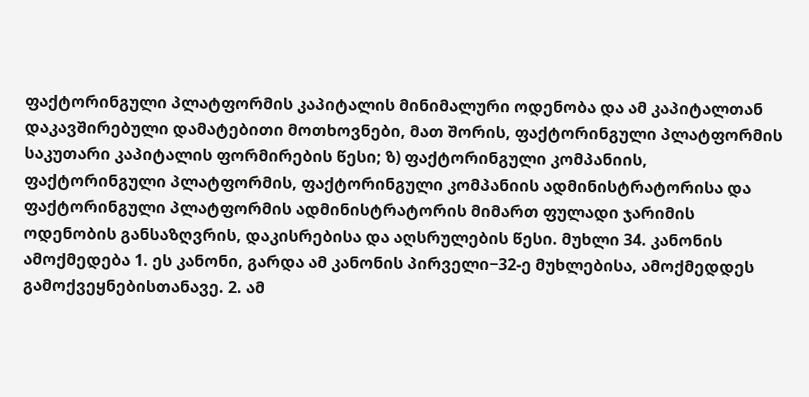ფაქტორინგული პლატფორმის კაპიტალის მინიმალური ოდენობა და ამ კაპიტალთან დაკავშირებული დამატებითი მოთხოვნები, მათ შორის, ფაქტორინგული პლატფორმის საკუთარი კაპიტალის ფორმირების წესი; ზ) ფაქტორინგული კომპანიის, ფაქტორინგული პლატფორმის, ფაქტორინგული კომპანიის ადმინისტრატორისა და ფაქტორინგული პლატფორმის ადმინისტრატორის მიმართ ფულადი ჯარიმის ოდენობის განსაზღვრის, დაკისრებისა და აღსრულების წესი. მუხლი 34. კანონის ამოქმედება 1. ეს კანონი, გარდა ამ კანონის პირველი−32-ე მუხლებისა, ამოქმედდეს გამოქვეყნებისთანავე. 2. ამ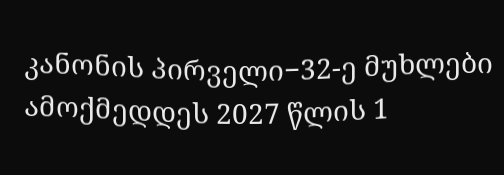კანონის პირველი−32-ე მუხლები ამოქმედდეს 2027 წლის 1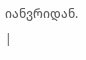იანვრიდან. |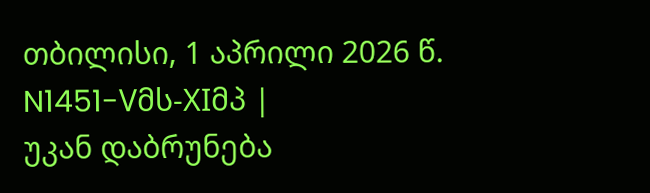თბილისი, 1 აპრილი 2026 წ. N1451-Vმს-XIმპ |
უკან დაბრუნება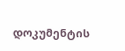დოკუმენტის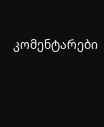კომენტარები